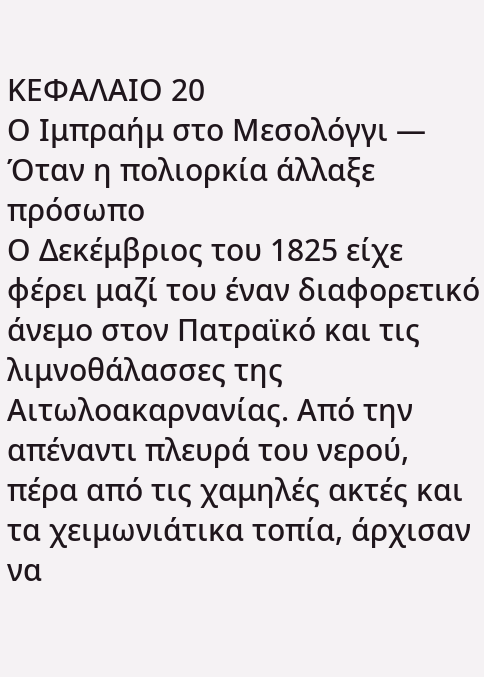ΚΕΦΑΛΑΙΟ 20
Ο Ιμπραήμ στο Μεσολόγγι — Όταν η πολιορκία άλλαξε πρόσωπο
Ο Δεκέμβριος του 1825 είχε φέρει μαζί του έναν διαφορετικό άνεμο στον Πατραϊκό και τις λιμνοθάλασσες της Αιτωλοακαρνανίας. Από την απέναντι πλευρά του νερού, πέρα από τις χαμηλές ακτές και τα χειμωνιάτικα τοπία, άρχισαν να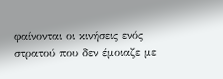φαίνονται οι κινήσεις ενός στρατού που δεν έμοιαζε με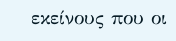εκείνους που οι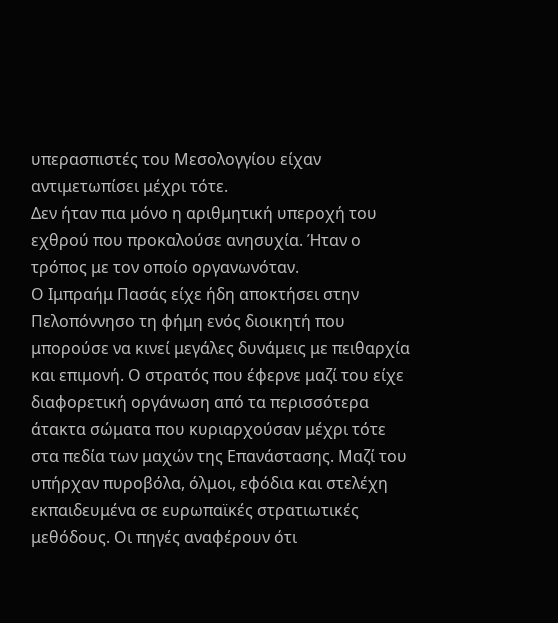υπερασπιστές του Μεσολογγίου είχαν αντιμετωπίσει μέχρι τότε.
Δεν ήταν πια μόνο η αριθμητική υπεροχή του εχθρού που προκαλούσε ανησυχία. Ήταν ο τρόπος με τον οποίο οργανωνόταν.
Ο Ιμπραήμ Πασάς είχε ήδη αποκτήσει στην Πελοπόννησο τη φήμη ενός διοικητή που μπορούσε να κινεί μεγάλες δυνάμεις με πειθαρχία και επιμονή. Ο στρατός που έφερνε μαζί του είχε διαφορετική οργάνωση από τα περισσότερα άτακτα σώματα που κυριαρχούσαν μέχρι τότε στα πεδία των μαχών της Επανάστασης. Μαζί του υπήρχαν πυροβόλα, όλμοι, εφόδια και στελέχη εκπαιδευμένα σε ευρωπαϊκές στρατιωτικές μεθόδους. Οι πηγές αναφέρουν ότι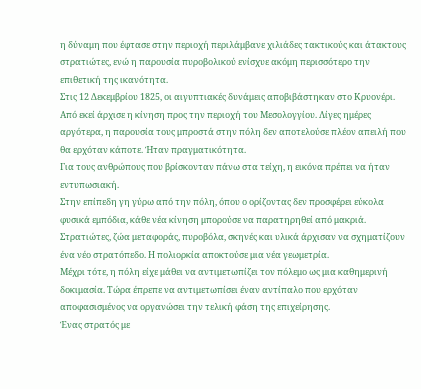η δύναμη που έφτασε στην περιοχή περιλάμβανε χιλιάδες τακτικούς και άτακτους στρατιώτες, ενώ η παρουσία πυροβολικού ενίσχυε ακόμη περισσότερο την επιθετική της ικανότητα.
Στις 12 Δεκεμβρίου 1825, οι αιγυπτιακές δυνάμεις αποβιβάστηκαν στο Κρυονέρι. Από εκεί άρχισε η κίνηση προς την περιοχή του Μεσολογγίου. Λίγες ημέρες αργότερα, η παρουσία τους μπροστά στην πόλη δεν αποτελούσε πλέον απειλή που θα ερχόταν κάποτε. Ήταν πραγματικότητα.
Για τους ανθρώπους που βρίσκονταν πάνω στα τείχη, η εικόνα πρέπει να ήταν εντυπωσιακή.
Στην επίπεδη γη γύρω από την πόλη, όπου ο ορίζοντας δεν προσφέρει εύκολα φυσικά εμπόδια, κάθε νέα κίνηση μπορούσε να παρατηρηθεί από μακριά. Στρατιώτες, ζώα μεταφοράς, πυροβόλα, σκηνές και υλικά άρχισαν να σχηματίζουν ένα νέο στρατόπεδο. Η πολιορκία αποκτούσε μια νέα γεωμετρία.
Μέχρι τότε, η πόλη είχε μάθει να αντιμετωπίζει τον πόλεμο ως μια καθημερινή δοκιμασία. Τώρα έπρεπε να αντιμετωπίσει έναν αντίπαλο που ερχόταν αποφασισμένος να οργανώσει την τελική φάση της επιχείρησης.
Ένας στρατός με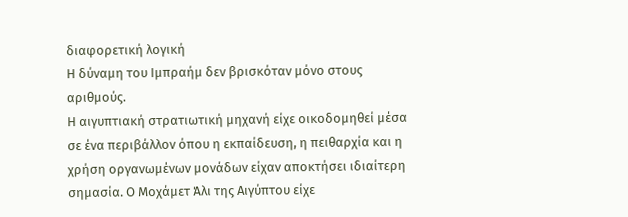διαφορετική λογική
Η δύναμη του Ιμπραήμ δεν βρισκόταν μόνο στους αριθμούς.
Η αιγυπτιακή στρατιωτική μηχανή είχε οικοδομηθεί μέσα σε ένα περιβάλλον όπου η εκπαίδευση, η πειθαρχία και η χρήση οργανωμένων μονάδων είχαν αποκτήσει ιδιαίτερη σημασία. Ο Μοχάμετ Άλι της Αιγύπτου είχε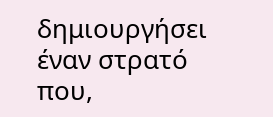δημιουργήσει έναν στρατό που,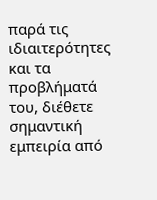παρά τις ιδιαιτερότητες και τα προβλήματά του, διέθετε σημαντική εμπειρία από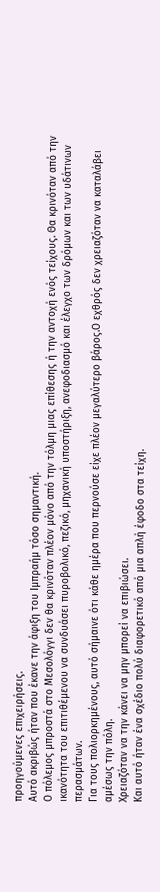προηγούμενες επιχειρήσεις.
Αυτό ακριβώς ήταν που έκανε την άφιξη του Ιμπραήμ τόσο σημαντική.
Ο πόλεμος μπροστά στο Μεσολόγγι δεν θα κρινόταν πλέον μόνο από την τόλμη μιας επίθεσης ή την αντοχή ενός τείχους. Θα κρινόταν από την ικανότητα του επιτιθέμενου να συνδυάσει πυροβολικό, πεζικό, μηχανική υποστήριξη, ανεφοδιασμό και έλεγχο των δρόμων και των υδάτινων περασμάτων.
Για τους πολιορκημένους, αυτό σήμαινε ότι κάθε ημέρα που περνούσε είχε πλέον μεγαλύτερο βάρος.Ο εχθρός δεν χρειαζόταν να καταλάβει αμέσως την πόλη.
Χρειαζόταν να την κάνει να μην μπορεί να επιβιώσει.
Και αυτό ήταν ένα σχέδιο πολύ διαφορετικό από μια απλή έφοδο στα τείχη.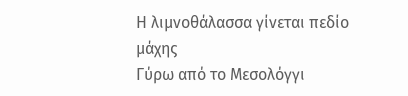Η λιμνοθάλασσα γίνεται πεδίο μάχης
Γύρω από το Μεσολόγγι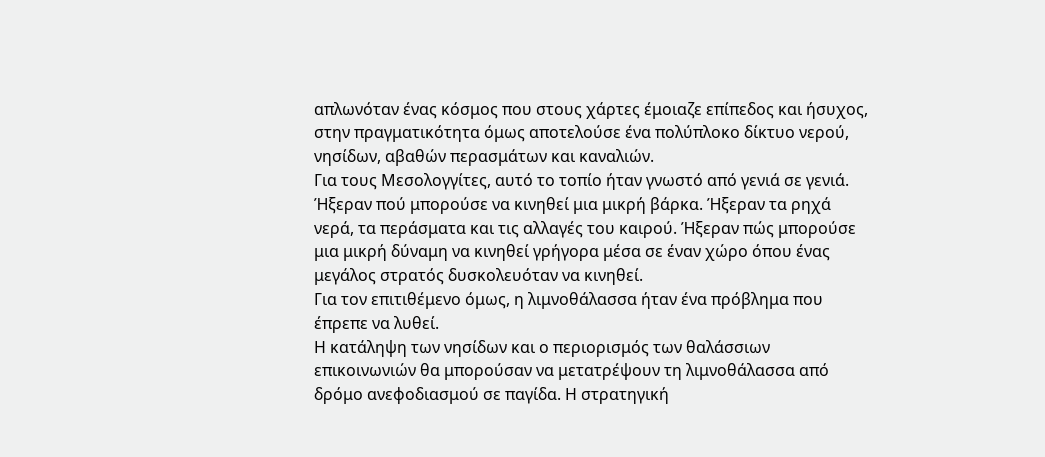απλωνόταν ένας κόσμος που στους χάρτες έμοιαζε επίπεδος και ήσυχος, στην πραγματικότητα όμως αποτελούσε ένα πολύπλοκο δίκτυο νερού, νησίδων, αβαθών περασμάτων και καναλιών.
Για τους Μεσολογγίτες, αυτό το τοπίο ήταν γνωστό από γενιά σε γενιά.
Ήξεραν πού μπορούσε να κινηθεί μια μικρή βάρκα. Ήξεραν τα ρηχά νερά, τα περάσματα και τις αλλαγές του καιρού. Ήξεραν πώς μπορούσε μια μικρή δύναμη να κινηθεί γρήγορα μέσα σε έναν χώρο όπου ένας μεγάλος στρατός δυσκολευόταν να κινηθεί.
Για τον επιτιθέμενο όμως, η λιμνοθάλασσα ήταν ένα πρόβλημα που έπρεπε να λυθεί.
Η κατάληψη των νησίδων και ο περιορισμός των θαλάσσιων επικοινωνιών θα μπορούσαν να μετατρέψουν τη λιμνοθάλασσα από δρόμο ανεφοδιασμού σε παγίδα. Η στρατηγική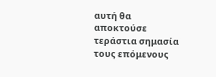αυτή θα αποκτούσε τεράστια σημασία τους επόμενους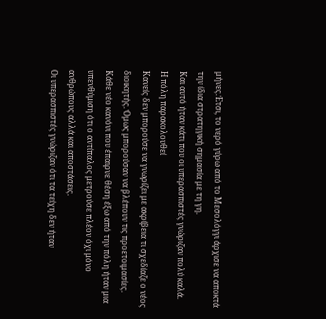μήνες.Έτσι, το νερό γύρω από το Μεσολόγγι άρχισε να αποκτά την ίδια στρατηγική σημασία με τη γη.
Και αυτό ήταν κάτι που οι υπερασπιστές γνώριζαν πολύ καλά.
Η πόλη παρακολουθεί
Κανείς δεν μπορούσε να γνωρίζει με ακρίβεια τι σχεδίαζε ο νέος διοικητής. Όμως μπορούσαν να βλέπουν τις προετοιμασίες.
Κάθε νέο κανόνι που έπαιρνε θέση έξω από την πόλη ήταν μια υπενθύμιση ότι ο αντίπαλος μετρούσε πλέον όχι μόνο ανθρώπους αλλά και αποστάσεις.
Οι υπερασπιστές γνώριζαν ότι τα τείχη δεν ήταν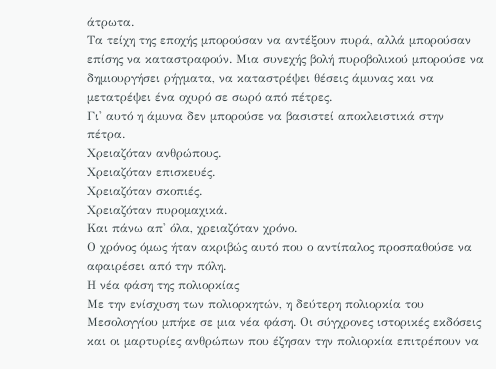άτρωτα.
Τα τείχη της εποχής μπορούσαν να αντέξουν πυρά, αλλά μπορούσαν επίσης να καταστραφούν. Μια συνεχής βολή πυροβολικού μπορούσε να δημιουργήσει ρήγματα, να καταστρέψει θέσεις άμυνας και να μετατρέψει ένα οχυρό σε σωρό από πέτρες.
Γι' αυτό η άμυνα δεν μπορούσε να βασιστεί αποκλειστικά στην πέτρα.
Χρειαζόταν ανθρώπους.
Χρειαζόταν επισκευές.
Χρειαζόταν σκοπιές.
Χρειαζόταν πυρομαχικά.
Και πάνω απ' όλα, χρειαζόταν χρόνο.
Ο χρόνος όμως ήταν ακριβώς αυτό που ο αντίπαλος προσπαθούσε να αφαιρέσει από την πόλη.
Η νέα φάση της πολιορκίας
Με την ενίσχυση των πολιορκητών, η δεύτερη πολιορκία του Μεσολογγίου μπήκε σε μια νέα φάση. Οι σύγχρονες ιστορικές εκδόσεις και οι μαρτυρίες ανθρώπων που έζησαν την πολιορκία επιτρέπουν να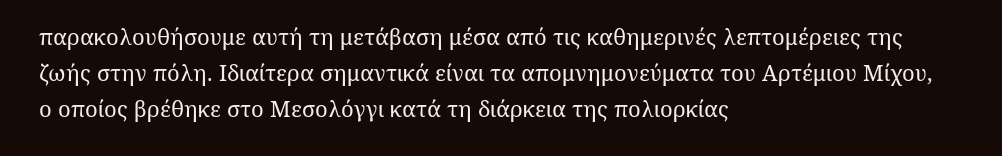παρακολουθήσουμε αυτή τη μετάβαση μέσα από τις καθημερινές λεπτομέρειες της ζωής στην πόλη. Ιδιαίτερα σημαντικά είναι τα απομνημονεύματα του Αρτέμιου Μίχου, ο οποίος βρέθηκε στο Μεσολόγγι κατά τη διάρκεια της πολιορκίας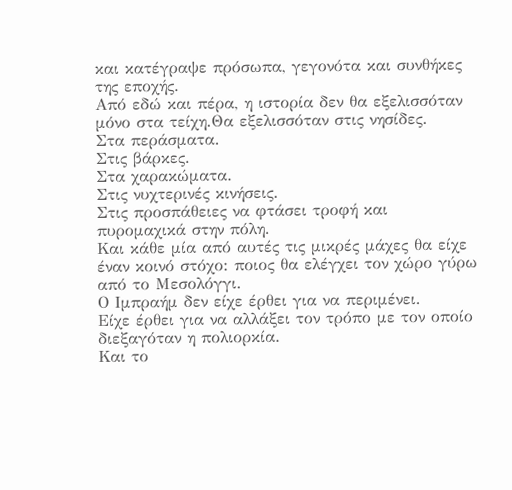και κατέγραψε πρόσωπα, γεγονότα και συνθήκες της εποχής.
Από εδώ και πέρα, η ιστορία δεν θα εξελισσόταν μόνο στα τείχη.Θα εξελισσόταν στις νησίδες.
Στα περάσματα.
Στις βάρκες.
Στα χαρακώματα.
Στις νυχτερινές κινήσεις.
Στις προσπάθειες να φτάσει τροφή και πυρομαχικά στην πόλη.
Και κάθε μία από αυτές τις μικρές μάχες θα είχε έναν κοινό στόχο: ποιος θα ελέγχει τον χώρο γύρω από το Μεσολόγγι.
Ο Ιμπραήμ δεν είχε έρθει για να περιμένει.
Είχε έρθει για να αλλάξει τον τρόπο με τον οποίο διεξαγόταν η πολιορκία.
Και το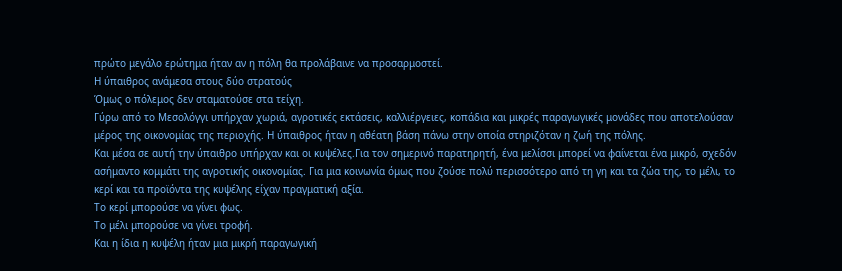πρώτο μεγάλο ερώτημα ήταν αν η πόλη θα προλάβαινε να προσαρμοστεί.
Η ύπαιθρος ανάμεσα στους δύο στρατούς
Όμως ο πόλεμος δεν σταματούσε στα τείχη.
Γύρω από το Μεσολόγγι υπήρχαν χωριά, αγροτικές εκτάσεις, καλλιέργειες, κοπάδια και μικρές παραγωγικές μονάδες που αποτελούσαν μέρος της οικονομίας της περιοχής. Η ύπαιθρος ήταν η αθέατη βάση πάνω στην οποία στηριζόταν η ζωή της πόλης.
Και μέσα σε αυτή την ύπαιθρο υπήρχαν και οι κυψέλες.Για τον σημερινό παρατηρητή, ένα μελίσσι μπορεί να φαίνεται ένα μικρό, σχεδόν ασήμαντο κομμάτι της αγροτικής οικονομίας. Για μια κοινωνία όμως που ζούσε πολύ περισσότερο από τη γη και τα ζώα της, το μέλι, το κερί και τα προϊόντα της κυψέλης είχαν πραγματική αξία.
Το κερί μπορούσε να γίνει φως.
Το μέλι μπορούσε να γίνει τροφή.
Και η ίδια η κυψέλη ήταν μια μικρή παραγωγική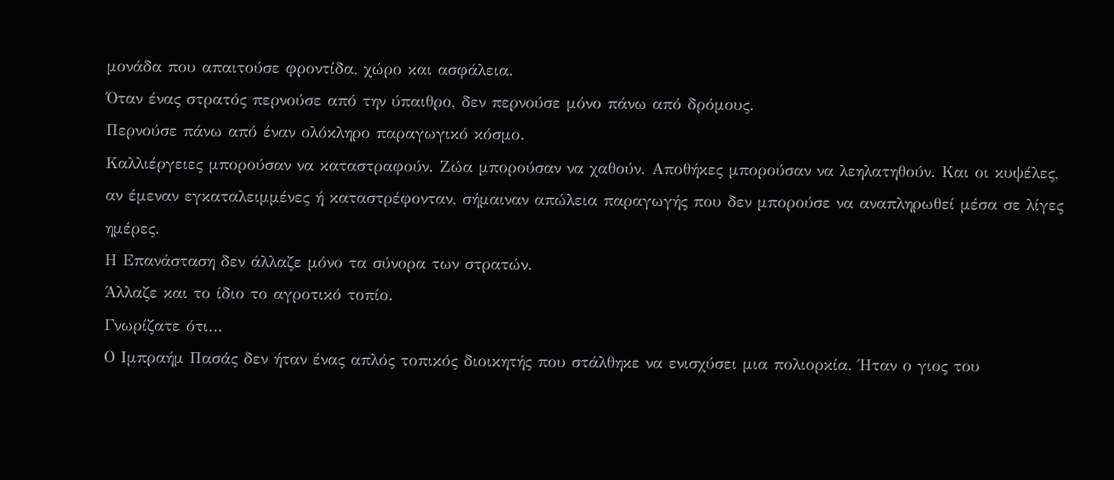μονάδα που απαιτούσε φροντίδα, χώρο και ασφάλεια.
Όταν ένας στρατός περνούσε από την ύπαιθρο, δεν περνούσε μόνο πάνω από δρόμους.
Περνούσε πάνω από έναν ολόκληρο παραγωγικό κόσμο.
Καλλιέργειες μπορούσαν να καταστραφούν. Ζώα μπορούσαν να χαθούν. Αποθήκες μπορούσαν να λεηλατηθούν. Και οι κυψέλες, αν έμεναν εγκαταλειμμένες ή καταστρέφονταν, σήμαιναν απώλεια παραγωγής που δεν μπορούσε να αναπληρωθεί μέσα σε λίγες ημέρες.
Η Επανάσταση δεν άλλαζε μόνο τα σύνορα των στρατών.
Άλλαζε και το ίδιο το αγροτικό τοπίο.
Γνωρίζατε ότι…
Ο Ιμπραήμ Πασάς δεν ήταν ένας απλός τοπικός διοικητής που στάλθηκε να ενισχύσει μια πολιορκία. Ήταν ο γιος του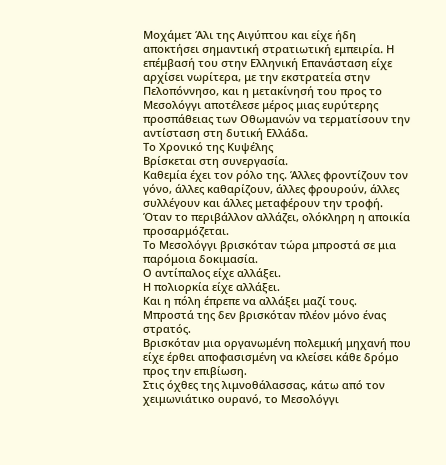Μοχάμετ Άλι της Αιγύπτου και είχε ήδη αποκτήσει σημαντική στρατιωτική εμπειρία. Η επέμβασή του στην Ελληνική Επανάσταση είχε αρχίσει νωρίτερα, με την εκστρατεία στην Πελοπόννησο, και η μετακίνησή του προς το Μεσολόγγι αποτέλεσε μέρος μιας ευρύτερης προσπάθειας των Οθωμανών να τερματίσουν την αντίσταση στη δυτική Ελλάδα.
Το Χρονικό της Κυψέλης
Βρίσκεται στη συνεργασία.
Καθεμία έχει τον ρόλο της. Άλλες φροντίζουν τον γόνο, άλλες καθαρίζουν, άλλες φρουρούν, άλλες συλλέγουν και άλλες μεταφέρουν την τροφή. Όταν το περιβάλλον αλλάζει, ολόκληρη η αποικία προσαρμόζεται.
Το Μεσολόγγι βρισκόταν τώρα μπροστά σε μια παρόμοια δοκιμασία.
Ο αντίπαλος είχε αλλάξει.
Η πολιορκία είχε αλλάξει.
Και η πόλη έπρεπε να αλλάξει μαζί τους.
Μπροστά της δεν βρισκόταν πλέον μόνο ένας στρατός.
Βρισκόταν μια οργανωμένη πολεμική μηχανή που είχε έρθει αποφασισμένη να κλείσει κάθε δρόμο προς την επιβίωση.
Στις όχθες της λιμνοθάλασσας, κάτω από τον χειμωνιάτικο ουρανό, το Μεσολόγγι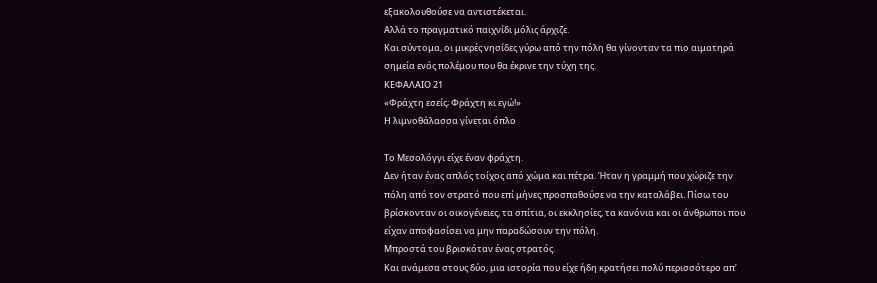εξακολουθούσε να αντιστέκεται.
Αλλά το πραγματικό παιχνίδι μόλις άρχιζε.
Και σύντομα, οι μικρές νησίδες γύρω από την πόλη θα γίνονταν τα πιο αιματηρά σημεία ενός πολέμου που θα έκρινε την τύχη της.
ΚΕΦΑΛΑΙΟ 21
«Φράχτη εσείς; Φράχτη κι εγώ!»
Η λιμνοθάλασσα γίνεται όπλο

Το Μεσολόγγι είχε έναν φράχτη.
Δεν ήταν ένας απλός τοίχος από χώμα και πέτρα. Ήταν η γραμμή που χώριζε την πόλη από τον στρατό που επί μήνες προσπαθούσε να την καταλάβει. Πίσω του βρίσκονταν οι οικογένειες, τα σπίτια, οι εκκλησίες, τα κανόνια και οι άνθρωποι που είχαν αποφασίσει να μην παραδώσουν την πόλη.
Μπροστά του βρισκόταν ένας στρατός.
Και ανάμεσα στους δύο, μια ιστορία που είχε ήδη κρατήσει πολύ περισσότερο απ’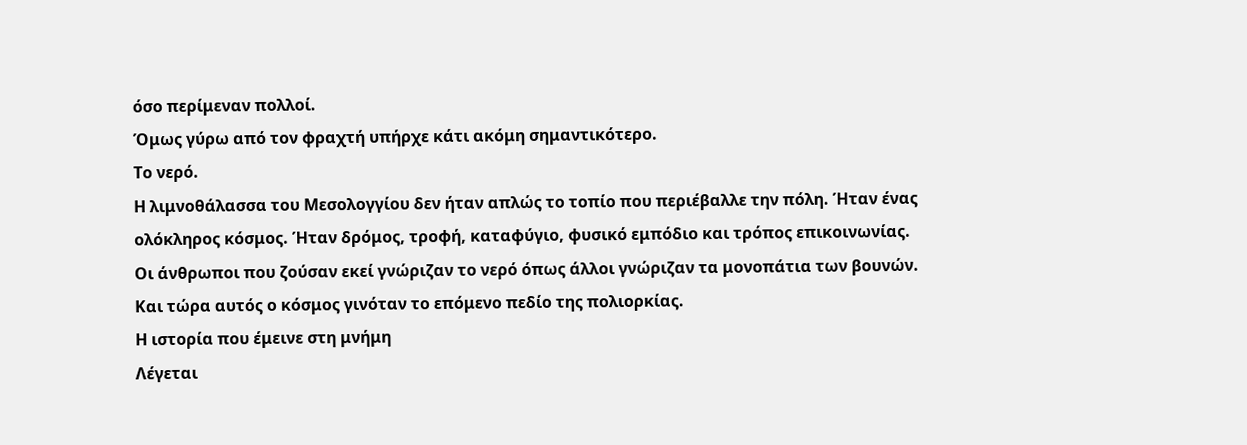όσο περίμεναν πολλοί.
Όμως γύρω από τον φραχτή υπήρχε κάτι ακόμη σημαντικότερο.
Το νερό.
Η λιμνοθάλασσα του Μεσολογγίου δεν ήταν απλώς το τοπίο που περιέβαλλε την πόλη. Ήταν ένας ολόκληρος κόσμος. Ήταν δρόμος, τροφή, καταφύγιο, φυσικό εμπόδιο και τρόπος επικοινωνίας. Οι άνθρωποι που ζούσαν εκεί γνώριζαν το νερό όπως άλλοι γνώριζαν τα μονοπάτια των βουνών.
Και τώρα αυτός ο κόσμος γινόταν το επόμενο πεδίο της πολιορκίας.
Η ιστορία που έμεινε στη μνήμη
Λέγεται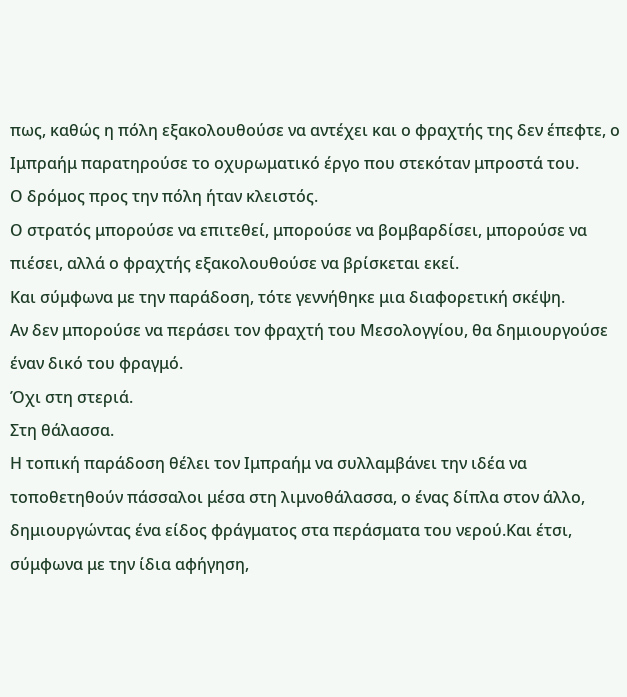πως, καθώς η πόλη εξακολουθούσε να αντέχει και ο φραχτής της δεν έπεφτε, ο Ιμπραήμ παρατηρούσε το οχυρωματικό έργο που στεκόταν μπροστά του.
Ο δρόμος προς την πόλη ήταν κλειστός.
Ο στρατός μπορούσε να επιτεθεί, μπορούσε να βομβαρδίσει, μπορούσε να πιέσει, αλλά ο φραχτής εξακολουθούσε να βρίσκεται εκεί.
Και σύμφωνα με την παράδοση, τότε γεννήθηκε μια διαφορετική σκέψη.
Αν δεν μπορούσε να περάσει τον φραχτή του Μεσολογγίου, θα δημιουργούσε έναν δικό του φραγμό.
Όχι στη στεριά.
Στη θάλασσα.
Η τοπική παράδοση θέλει τον Ιμπραήμ να συλλαμβάνει την ιδέα να τοποθετηθούν πάσσαλοι μέσα στη λιμνοθάλασσα, ο ένας δίπλα στον άλλο, δημιουργώντας ένα είδος φράγματος στα περάσματα του νερού.Και έτσι, σύμφωνα με την ίδια αφήγηση,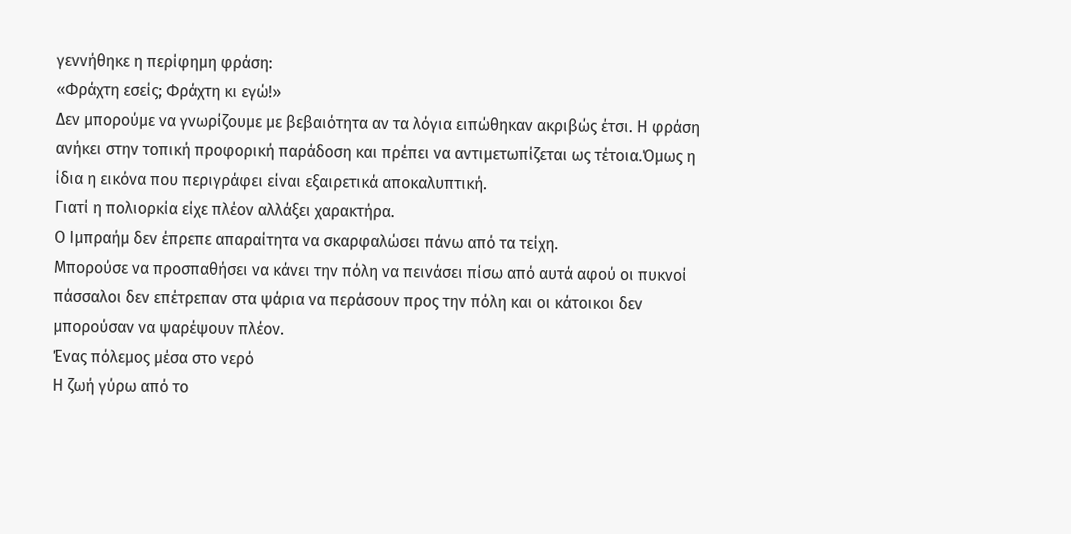γεννήθηκε η περίφημη φράση:
«Φράχτη εσείς; Φράχτη κι εγώ!»
Δεν μπορούμε να γνωρίζουμε με βεβαιότητα αν τα λόγια ειπώθηκαν ακριβώς έτσι. Η φράση ανήκει στην τοπική προφορική παράδοση και πρέπει να αντιμετωπίζεται ως τέτοια.Όμως η ίδια η εικόνα που περιγράφει είναι εξαιρετικά αποκαλυπτική.
Γιατί η πολιορκία είχε πλέον αλλάξει χαρακτήρα.
Ο Ιμπραήμ δεν έπρεπε απαραίτητα να σκαρφαλώσει πάνω από τα τείχη.
Μπορούσε να προσπαθήσει να κάνει την πόλη να πεινάσει πίσω από αυτά αφού οι πυκνοί πάσσαλοι δεν επέτρεπαν στα ψάρια να περάσουν προς την πόλη και οι κάτοικοι δεν μπορούσαν να ψαρέψουν πλέον.
Ένας πόλεμος μέσα στο νερό
Η ζωή γύρω από το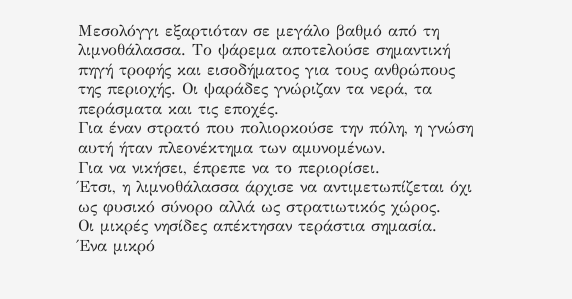Μεσολόγγι εξαρτιόταν σε μεγάλο βαθμό από τη λιμνοθάλασσα. Το ψάρεμα αποτελούσε σημαντική πηγή τροφής και εισοδήματος για τους ανθρώπους της περιοχής. Οι ψαράδες γνώριζαν τα νερά, τα περάσματα και τις εποχές.
Για έναν στρατό που πολιορκούσε την πόλη, η γνώση αυτή ήταν πλεονέκτημα των αμυνομένων.
Για να νικήσει, έπρεπε να το περιορίσει.
Έτσι, η λιμνοθάλασσα άρχισε να αντιμετωπίζεται όχι ως φυσικό σύνορο αλλά ως στρατιωτικός χώρος.
Οι μικρές νησίδες απέκτησαν τεράστια σημασία.
Ένα μικρό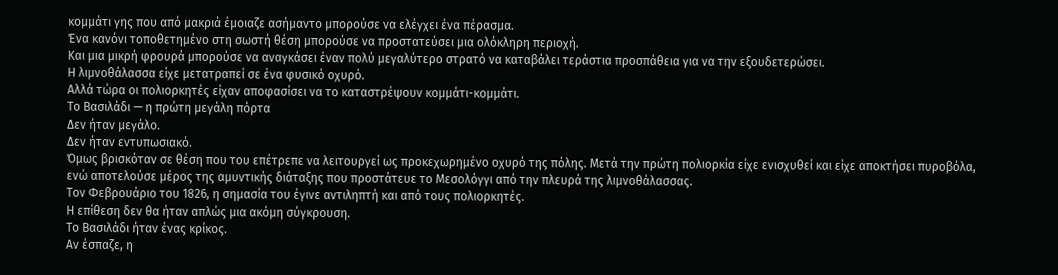κομμάτι γης που από μακριά έμοιαζε ασήμαντο μπορούσε να ελέγχει ένα πέρασμα.
Ένα κανόνι τοποθετημένο στη σωστή θέση μπορούσε να προστατεύσει μια ολόκληρη περιοχή.
Και μια μικρή φρουρά μπορούσε να αναγκάσει έναν πολύ μεγαλύτερο στρατό να καταβάλει τεράστια προσπάθεια για να την εξουδετερώσει.
Η λιμνοθάλασσα είχε μετατραπεί σε ένα φυσικό οχυρό.
Αλλά τώρα οι πολιορκητές είχαν αποφασίσει να το καταστρέψουν κομμάτι-κομμάτι.
Το Βασιλάδι — η πρώτη μεγάλη πόρτα
Δεν ήταν μεγάλο.
Δεν ήταν εντυπωσιακό.
Όμως βρισκόταν σε θέση που του επέτρεπε να λειτουργεί ως προκεχωρημένο οχυρό της πόλης. Μετά την πρώτη πολιορκία είχε ενισχυθεί και είχε αποκτήσει πυροβόλα, ενώ αποτελούσε μέρος της αμυντικής διάταξης που προστάτευε το Μεσολόγγι από την πλευρά της λιμνοθάλασσας.
Τον Φεβρουάριο του 1826, η σημασία του έγινε αντιληπτή και από τους πολιορκητές.
Η επίθεση δεν θα ήταν απλώς μια ακόμη σύγκρουση.
Το Βασιλάδι ήταν ένας κρίκος.
Αν έσπαζε, η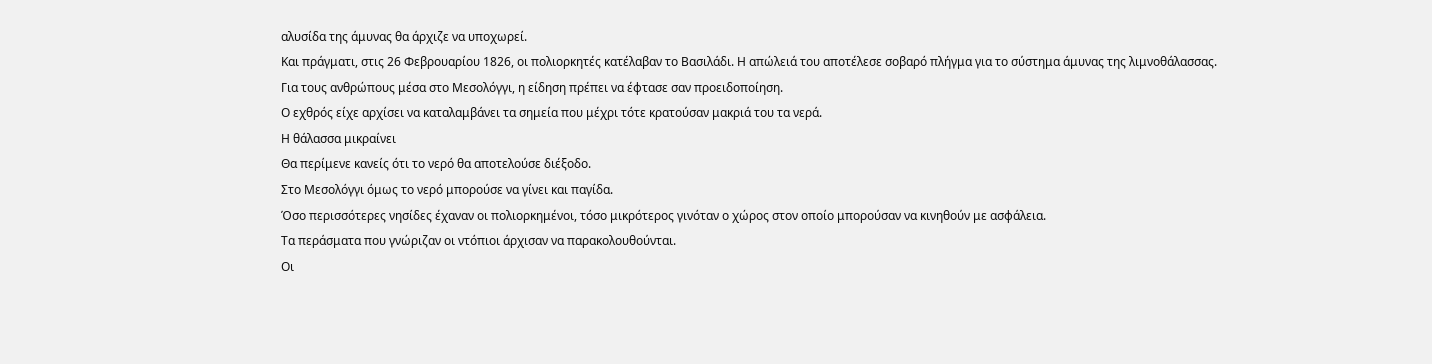αλυσίδα της άμυνας θα άρχιζε να υποχωρεί.
Και πράγματι, στις 26 Φεβρουαρίου 1826, οι πολιορκητές κατέλαβαν το Βασιλάδι. Η απώλειά του αποτέλεσε σοβαρό πλήγμα για το σύστημα άμυνας της λιμνοθάλασσας.
Για τους ανθρώπους μέσα στο Μεσολόγγι, η είδηση πρέπει να έφτασε σαν προειδοποίηση.
Ο εχθρός είχε αρχίσει να καταλαμβάνει τα σημεία που μέχρι τότε κρατούσαν μακριά του τα νερά.
Η θάλασσα μικραίνει
Θα περίμενε κανείς ότι το νερό θα αποτελούσε διέξοδο.
Στο Μεσολόγγι όμως το νερό μπορούσε να γίνει και παγίδα.
Όσο περισσότερες νησίδες έχαναν οι πολιορκημένοι, τόσο μικρότερος γινόταν ο χώρος στον οποίο μπορούσαν να κινηθούν με ασφάλεια.
Τα περάσματα που γνώριζαν οι ντόπιοι άρχισαν να παρακολουθούνται.
Οι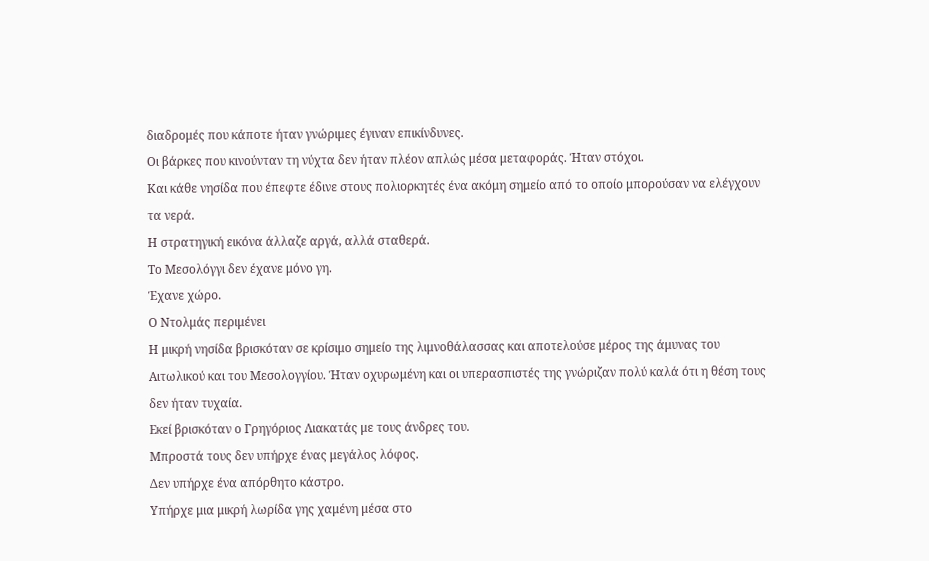διαδρομές που κάποτε ήταν γνώριμες έγιναν επικίνδυνες.
Οι βάρκες που κινούνταν τη νύχτα δεν ήταν πλέον απλώς μέσα μεταφοράς. Ήταν στόχοι.
Και κάθε νησίδα που έπεφτε έδινε στους πολιορκητές ένα ακόμη σημείο από το οποίο μπορούσαν να ελέγχουν τα νερά.
Η στρατηγική εικόνα άλλαζε αργά, αλλά σταθερά.
Το Μεσολόγγι δεν έχανε μόνο γη.
Έχανε χώρο.
Ο Ντολμάς περιμένει
Η μικρή νησίδα βρισκόταν σε κρίσιμο σημείο της λιμνοθάλασσας και αποτελούσε μέρος της άμυνας του Αιτωλικού και του Μεσολογγίου. Ήταν οχυρωμένη και οι υπερασπιστές της γνώριζαν πολύ καλά ότι η θέση τους δεν ήταν τυχαία.
Εκεί βρισκόταν ο Γρηγόριος Λιακατάς με τους άνδρες του.
Μπροστά τους δεν υπήρχε ένας μεγάλος λόφος.
Δεν υπήρχε ένα απόρθητο κάστρο.
Υπήρχε μια μικρή λωρίδα γης χαμένη μέσα στο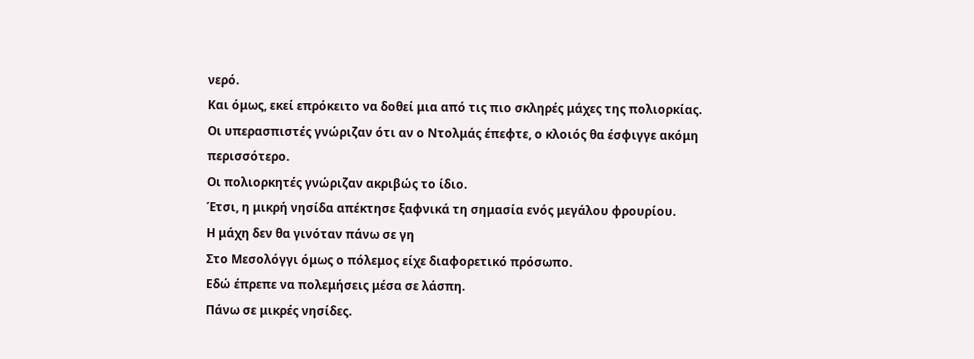νερό.
Και όμως, εκεί επρόκειτο να δοθεί μια από τις πιο σκληρές μάχες της πολιορκίας.
Οι υπερασπιστές γνώριζαν ότι αν ο Ντολμάς έπεφτε, ο κλοιός θα έσφιγγε ακόμη περισσότερο.
Οι πολιορκητές γνώριζαν ακριβώς το ίδιο.
Έτσι, η μικρή νησίδα απέκτησε ξαφνικά τη σημασία ενός μεγάλου φρουρίου.
Η μάχη δεν θα γινόταν πάνω σε γη
Στο Μεσολόγγι όμως ο πόλεμος είχε διαφορετικό πρόσωπο.
Εδώ έπρεπε να πολεμήσεις μέσα σε λάσπη.
Πάνω σε μικρές νησίδες.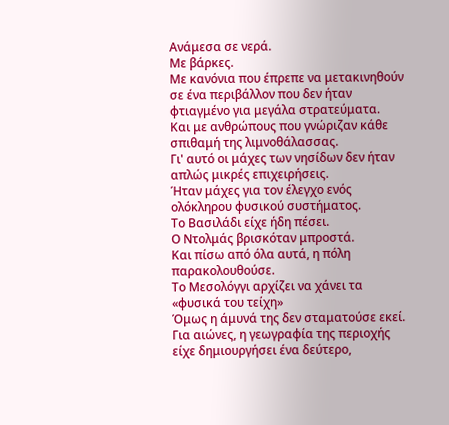Ανάμεσα σε νερά.
Με βάρκες.
Με κανόνια που έπρεπε να μετακινηθούν σε ένα περιβάλλον που δεν ήταν φτιαγμένο για μεγάλα στρατεύματα.
Και με ανθρώπους που γνώριζαν κάθε σπιθαμή της λιμνοθάλασσας.
Γι' αυτό οι μάχες των νησίδων δεν ήταν απλώς μικρές επιχειρήσεις.
Ήταν μάχες για τον έλεγχο ενός ολόκληρου φυσικού συστήματος.
Το Βασιλάδι είχε ήδη πέσει.
Ο Ντολμάς βρισκόταν μπροστά.
Και πίσω από όλα αυτά, η πόλη παρακολουθούσε.
Το Μεσολόγγι αρχίζει να χάνει τα «φυσικά του τείχη»
Όμως η άμυνά της δεν σταματούσε εκεί.
Για αιώνες, η γεωγραφία της περιοχής είχε δημιουργήσει ένα δεύτερο,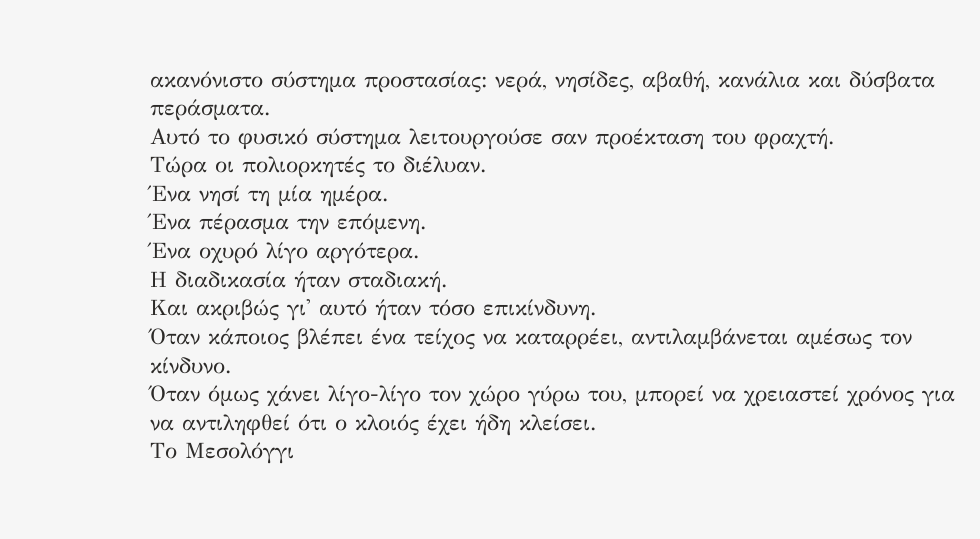ακανόνιστο σύστημα προστασίας: νερά, νησίδες, αβαθή, κανάλια και δύσβατα περάσματα.
Αυτό το φυσικό σύστημα λειτουργούσε σαν προέκταση του φραχτή.
Τώρα οι πολιορκητές το διέλυαν.
Ένα νησί τη μία ημέρα.
Ένα πέρασμα την επόμενη.
Ένα οχυρό λίγο αργότερα.
Η διαδικασία ήταν σταδιακή.
Και ακριβώς γι' αυτό ήταν τόσο επικίνδυνη.
Όταν κάποιος βλέπει ένα τείχος να καταρρέει, αντιλαμβάνεται αμέσως τον κίνδυνο.
Όταν όμως χάνει λίγο-λίγο τον χώρο γύρω του, μπορεί να χρειαστεί χρόνος για να αντιληφθεί ότι ο κλοιός έχει ήδη κλείσει.
Το Μεσολόγγι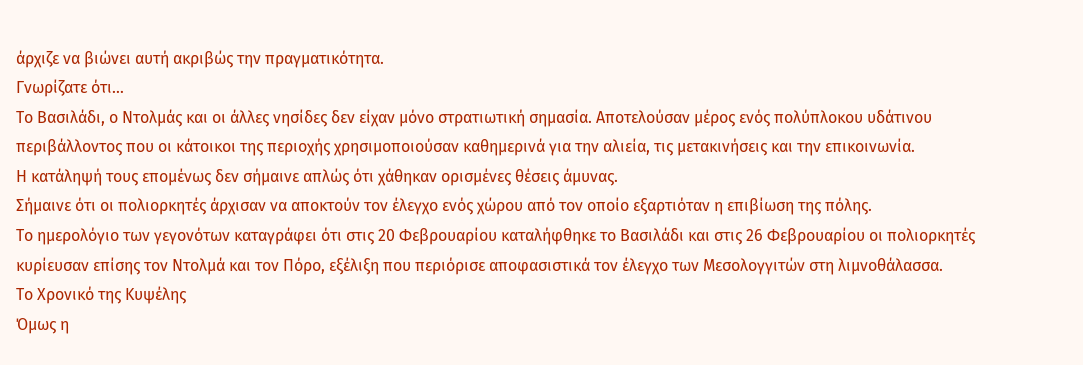άρχιζε να βιώνει αυτή ακριβώς την πραγματικότητα.
Γνωρίζατε ότι…
Το Βασιλάδι, ο Ντολμάς και οι άλλες νησίδες δεν είχαν μόνο στρατιωτική σημασία. Αποτελούσαν μέρος ενός πολύπλοκου υδάτινου περιβάλλοντος που οι κάτοικοι της περιοχής χρησιμοποιούσαν καθημερινά για την αλιεία, τις μετακινήσεις και την επικοινωνία.
Η κατάληψή τους επομένως δεν σήμαινε απλώς ότι χάθηκαν ορισμένες θέσεις άμυνας.
Σήμαινε ότι οι πολιορκητές άρχισαν να αποκτούν τον έλεγχο ενός χώρου από τον οποίο εξαρτιόταν η επιβίωση της πόλης.
Το ημερολόγιο των γεγονότων καταγράφει ότι στις 20 Φεβρουαρίου καταλήφθηκε το Βασιλάδι και στις 26 Φεβρουαρίου οι πολιορκητές κυρίευσαν επίσης τον Ντολμά και τον Πόρο, εξέλιξη που περιόρισε αποφασιστικά τον έλεγχο των Μεσολογγιτών στη λιμνοθάλασσα.
Το Χρονικό της Κυψέλης
Όμως η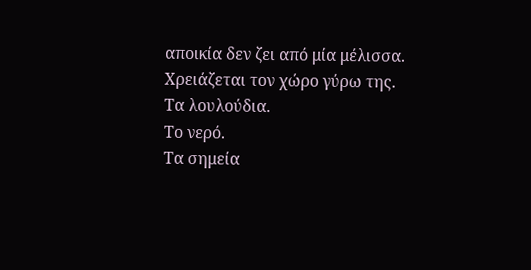αποικία δεν ζει από μία μέλισσα.
Χρειάζεται τον χώρο γύρω της.
Τα λουλούδια.
Το νερό.
Τα σημεία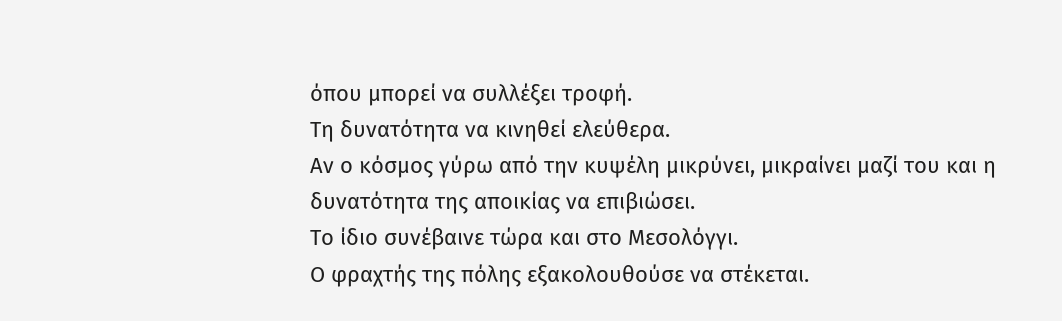όπου μπορεί να συλλέξει τροφή.
Τη δυνατότητα να κινηθεί ελεύθερα.
Αν ο κόσμος γύρω από την κυψέλη μικρύνει, μικραίνει μαζί του και η δυνατότητα της αποικίας να επιβιώσει.
Το ίδιο συνέβαινε τώρα και στο Μεσολόγγι.
Ο φραχτής της πόλης εξακολουθούσε να στέκεται.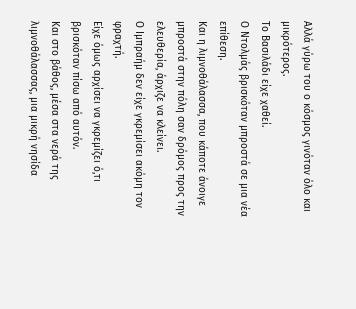Αλλά γύρω του ο κόσμος γινόταν όλο και μικρότερος.
Το Βασιλάδι είχε χαθεί.
Ο Ντολμάς βρισκόταν μπροστά σε μια νέα επίθεση.
Και η λιμνοθάλασσα, που κάποτε άνοιγε μπροστά στην πόλη σαν δρόμος προς την ελευθερία, άρχιζε να κλείνει.
Ο Ιμπραήμ δεν είχε γκρεμίσει ακόμη τον φραχτή.
Είχε όμως αρχίσει να γκρεμίζει ό,τι βρισκόταν πίσω από αυτόν.
Και στο βάθος, μέσα στα νερά της λιμνοθάλασσας, μια μικρή νησίδα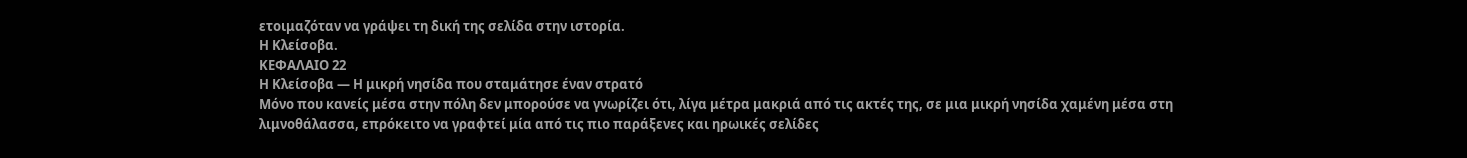ετοιμαζόταν να γράψει τη δική της σελίδα στην ιστορία.
Η Κλείσοβα.
ΚΕΦΑΛΑΙΟ 22
Η Κλείσοβα — Η μικρή νησίδα που σταμάτησε έναν στρατό
Μόνο που κανείς μέσα στην πόλη δεν μπορούσε να γνωρίζει ότι, λίγα μέτρα μακριά από τις ακτές της, σε μια μικρή νησίδα χαμένη μέσα στη λιμνοθάλασσα, επρόκειτο να γραφτεί μία από τις πιο παράξενες και ηρωικές σελίδες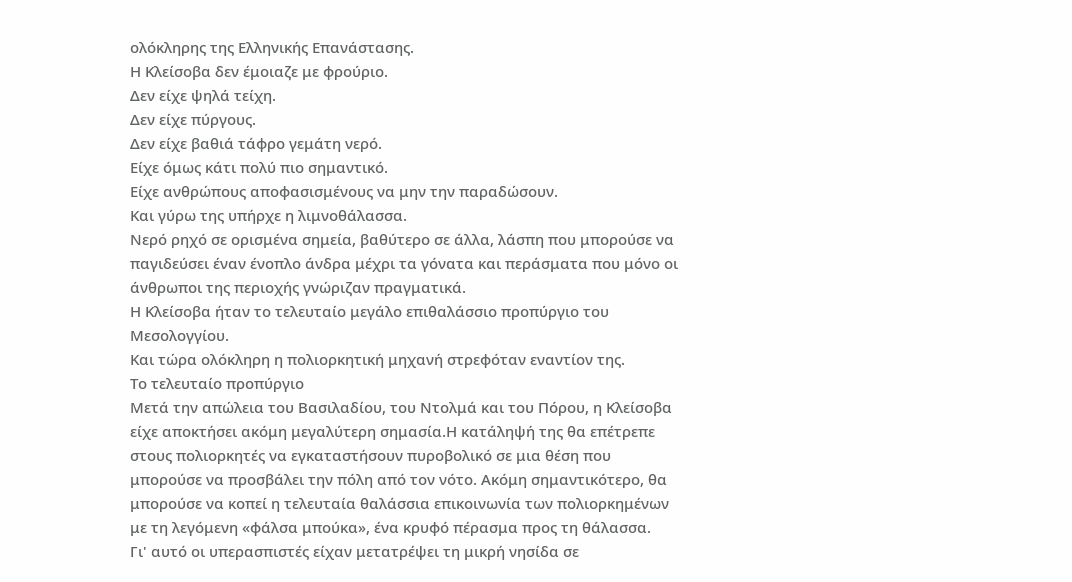ολόκληρης της Ελληνικής Επανάστασης.
Η Κλείσοβα δεν έμοιαζε με φρούριο.
Δεν είχε ψηλά τείχη.
Δεν είχε πύργους.
Δεν είχε βαθιά τάφρο γεμάτη νερό.
Είχε όμως κάτι πολύ πιο σημαντικό.
Είχε ανθρώπους αποφασισμένους να μην την παραδώσουν.
Και γύρω της υπήρχε η λιμνοθάλασσα.
Νερό ρηχό σε ορισμένα σημεία, βαθύτερο σε άλλα, λάσπη που μπορούσε να παγιδεύσει έναν ένοπλο άνδρα μέχρι τα γόνατα και περάσματα που μόνο οι άνθρωποι της περιοχής γνώριζαν πραγματικά.
Η Κλείσοβα ήταν το τελευταίο μεγάλο επιθαλάσσιο προπύργιο του Μεσολογγίου.
Και τώρα ολόκληρη η πολιορκητική μηχανή στρεφόταν εναντίον της.
Το τελευταίο προπύργιο
Μετά την απώλεια του Βασιλαδίου, του Ντολμά και του Πόρου, η Κλείσοβα είχε αποκτήσει ακόμη μεγαλύτερη σημασία.Η κατάληψή της θα επέτρεπε στους πολιορκητές να εγκαταστήσουν πυροβολικό σε μια θέση που μπορούσε να προσβάλει την πόλη από τον νότο. Ακόμη σημαντικότερο, θα μπορούσε να κοπεί η τελευταία θαλάσσια επικοινωνία των πολιορκημένων με τη λεγόμενη «φάλσα μπούκα», ένα κρυφό πέρασμα προς τη θάλασσα.
Γι' αυτό οι υπερασπιστές είχαν μετατρέψει τη μικρή νησίδα σε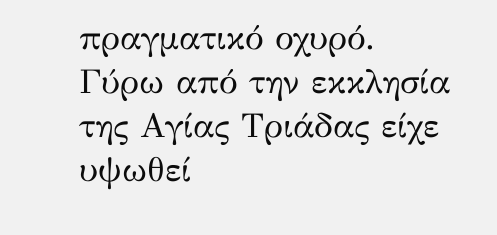πραγματικό οχυρό.
Γύρω από την εκκλησία της Αγίας Τριάδας είχε υψωθεί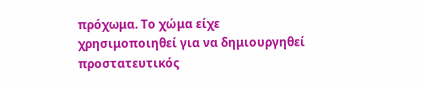πρόχωμα. Το χώμα είχε χρησιμοποιηθεί για να δημιουργηθεί προστατευτικός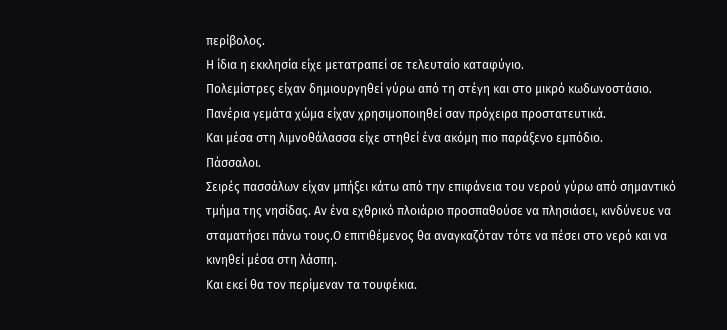περίβολος.
Η ίδια η εκκλησία είχε μετατραπεί σε τελευταίο καταφύγιο.
Πολεμίστρες είχαν δημιουργηθεί γύρω από τη στέγη και στο μικρό κωδωνοστάσιο. Πανέρια γεμάτα χώμα είχαν χρησιμοποιηθεί σαν πρόχειρα προστατευτικά.
Και μέσα στη λιμνοθάλασσα είχε στηθεί ένα ακόμη πιο παράξενο εμπόδιο.
Πάσσαλοι.
Σειρές πασσάλων είχαν μπήξει κάτω από την επιφάνεια του νερού γύρω από σημαντικό τμήμα της νησίδας. Αν ένα εχθρικό πλοιάριο προσπαθούσε να πλησιάσει, κινδύνευε να σταματήσει πάνω τους.Ο επιτιθέμενος θα αναγκαζόταν τότε να πέσει στο νερό και να κινηθεί μέσα στη λάσπη.
Και εκεί θα τον περίμεναν τα τουφέκια.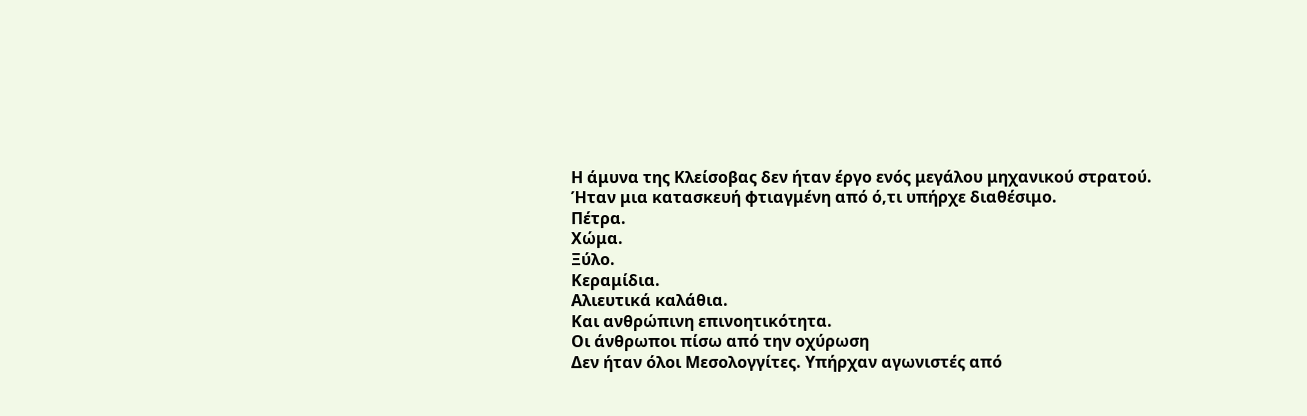Η άμυνα της Κλείσοβας δεν ήταν έργο ενός μεγάλου μηχανικού στρατού.
Ήταν μια κατασκευή φτιαγμένη από ό,τι υπήρχε διαθέσιμο.
Πέτρα.
Χώμα.
Ξύλο.
Κεραμίδια.
Αλιευτικά καλάθια.
Και ανθρώπινη επινοητικότητα.
Οι άνθρωποι πίσω από την οχύρωση
Δεν ήταν όλοι Μεσολογγίτες. Υπήρχαν αγωνιστές από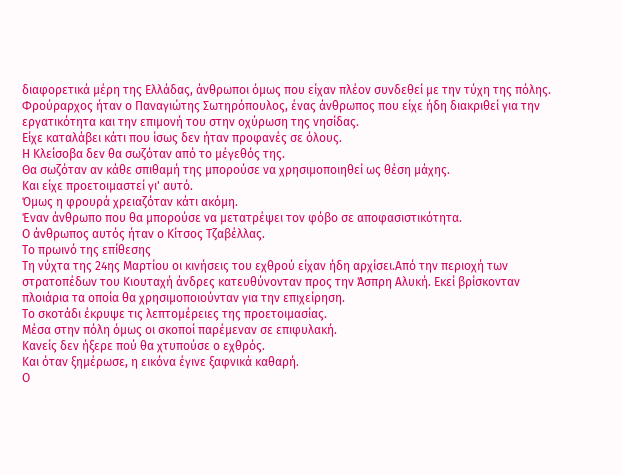διαφορετικά μέρη της Ελλάδας, άνθρωποι όμως που είχαν πλέον συνδεθεί με την τύχη της πόλης.
Φρούραρχος ήταν ο Παναγιώτης Σωτηρόπουλος, ένας άνθρωπος που είχε ήδη διακριθεί για την εργατικότητα και την επιμονή του στην οχύρωση της νησίδας.
Είχε καταλάβει κάτι που ίσως δεν ήταν προφανές σε όλους.
Η Κλείσοβα δεν θα σωζόταν από το μέγεθός της.
Θα σωζόταν αν κάθε σπιθαμή της μπορούσε να χρησιμοποιηθεί ως θέση μάχης.
Και είχε προετοιμαστεί γι' αυτό.
Όμως η φρουρά χρειαζόταν κάτι ακόμη.
Έναν άνθρωπο που θα μπορούσε να μετατρέψει τον φόβο σε αποφασιστικότητα.
Ο άνθρωπος αυτός ήταν ο Κίτσος Τζαβέλλας.
Το πρωινό της επίθεσης
Τη νύχτα της 24ης Μαρτίου οι κινήσεις του εχθρού είχαν ήδη αρχίσει.Από την περιοχή των στρατοπέδων του Κιουταχή άνδρες κατευθύνονταν προς την Άσπρη Αλυκή. Εκεί βρίσκονταν πλοιάρια τα οποία θα χρησιμοποιούνταν για την επιχείρηση.
Το σκοτάδι έκρυψε τις λεπτομέρειες της προετοιμασίας.
Μέσα στην πόλη όμως οι σκοποί παρέμεναν σε επιφυλακή.
Κανείς δεν ήξερε πού θα χτυπούσε ο εχθρός.
Και όταν ξημέρωσε, η εικόνα έγινε ξαφνικά καθαρή.
Ο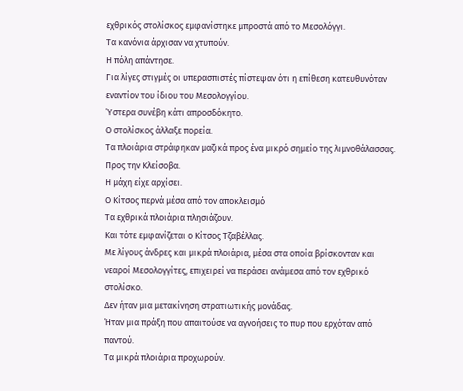εχθρικός στολίσκος εμφανίστηκε μπροστά από το Μεσολόγγι.
Τα κανόνια άρχισαν να χτυπούν.
Η πόλη απάντησε.
Για λίγες στιγμές οι υπερασπιστές πίστεψαν ότι η επίθεση κατευθυνόταν εναντίον του ίδιου του Μεσολογγίου.
Ύστερα συνέβη κάτι απροσδόκητο.
Ο στολίσκος άλλαξε πορεία.
Τα πλοιάρια στράφηκαν μαζικά προς ένα μικρό σημείο της λιμνοθάλασσας.
Προς την Κλείσοβα.
Η μάχη είχε αρχίσει.
Ο Κίτσος περνά μέσα από τον αποκλεισμό
Τα εχθρικά πλοιάρια πλησιάζουν.
Και τότε εμφανίζεται ο Κίτσος Τζαβέλλας.
Με λίγους άνδρες και μικρά πλοιάρια, μέσα στα οποία βρίσκονταν και νεαροί Μεσολογγίτες, επιχειρεί να περάσει ανάμεσα από τον εχθρικό στολίσκο.
Δεν ήταν μια μετακίνηση στρατιωτικής μονάδας.
Ήταν μια πράξη που απαιτούσε να αγνοήσεις το πυρ που ερχόταν από παντού.
Τα μικρά πλοιάρια προχωρούν.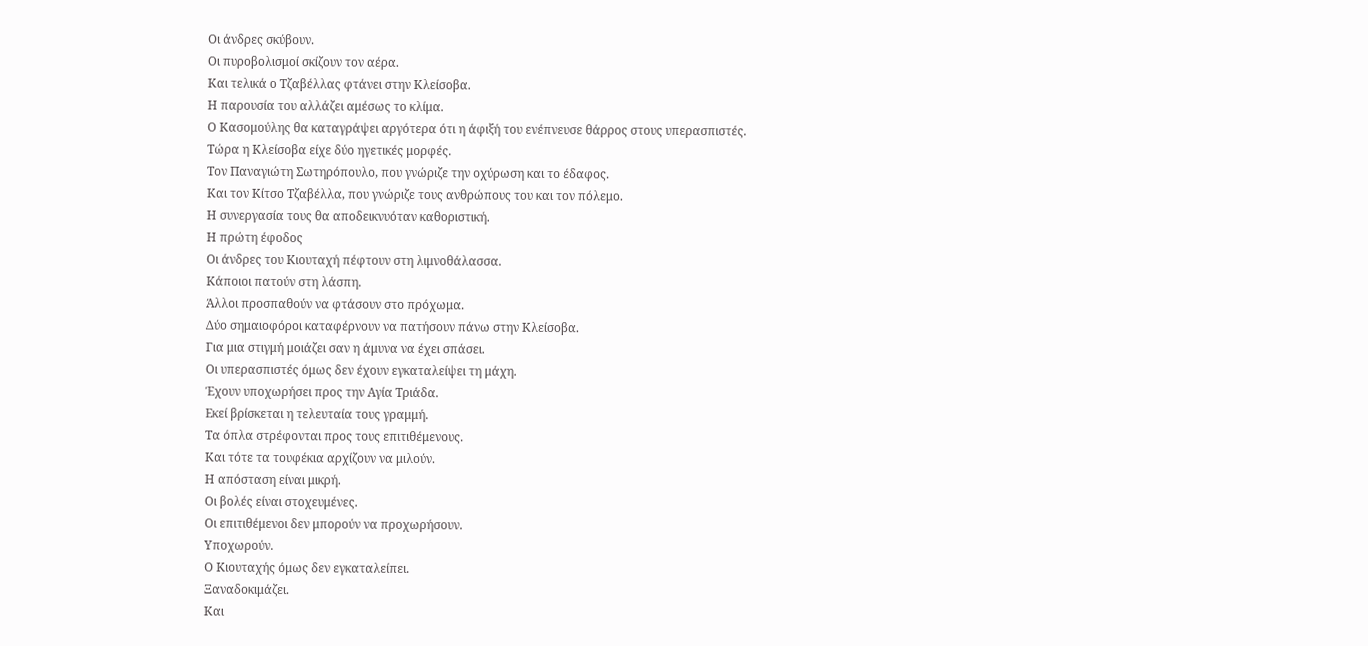Οι άνδρες σκύβουν.
Οι πυροβολισμοί σκίζουν τον αέρα.
Και τελικά ο Τζαβέλλας φτάνει στην Κλείσοβα.
Η παρουσία του αλλάζει αμέσως το κλίμα.
Ο Κασομούλης θα καταγράψει αργότερα ότι η άφιξή του ενέπνευσε θάρρος στους υπερασπιστές.
Τώρα η Κλείσοβα είχε δύο ηγετικές μορφές.
Τον Παναγιώτη Σωτηρόπουλο, που γνώριζε την οχύρωση και το έδαφος.
Και τον Κίτσο Τζαβέλλα, που γνώριζε τους ανθρώπους του και τον πόλεμο.
Η συνεργασία τους θα αποδεικνυόταν καθοριστική.
Η πρώτη έφοδος
Οι άνδρες του Κιουταχή πέφτουν στη λιμνοθάλασσα.
Κάποιοι πατούν στη λάσπη.
Άλλοι προσπαθούν να φτάσουν στο πρόχωμα.
Δύο σημαιοφόροι καταφέρνουν να πατήσουν πάνω στην Κλείσοβα.
Για μια στιγμή μοιάζει σαν η άμυνα να έχει σπάσει.
Οι υπερασπιστές όμως δεν έχουν εγκαταλείψει τη μάχη.
Έχουν υποχωρήσει προς την Αγία Τριάδα.
Εκεί βρίσκεται η τελευταία τους γραμμή.
Τα όπλα στρέφονται προς τους επιτιθέμενους.
Και τότε τα τουφέκια αρχίζουν να μιλούν.
Η απόσταση είναι μικρή.
Οι βολές είναι στοχευμένες.
Οι επιτιθέμενοι δεν μπορούν να προχωρήσουν.
Υποχωρούν.
Ο Κιουταχής όμως δεν εγκαταλείπει.
Ξαναδοκιμάζει.
Και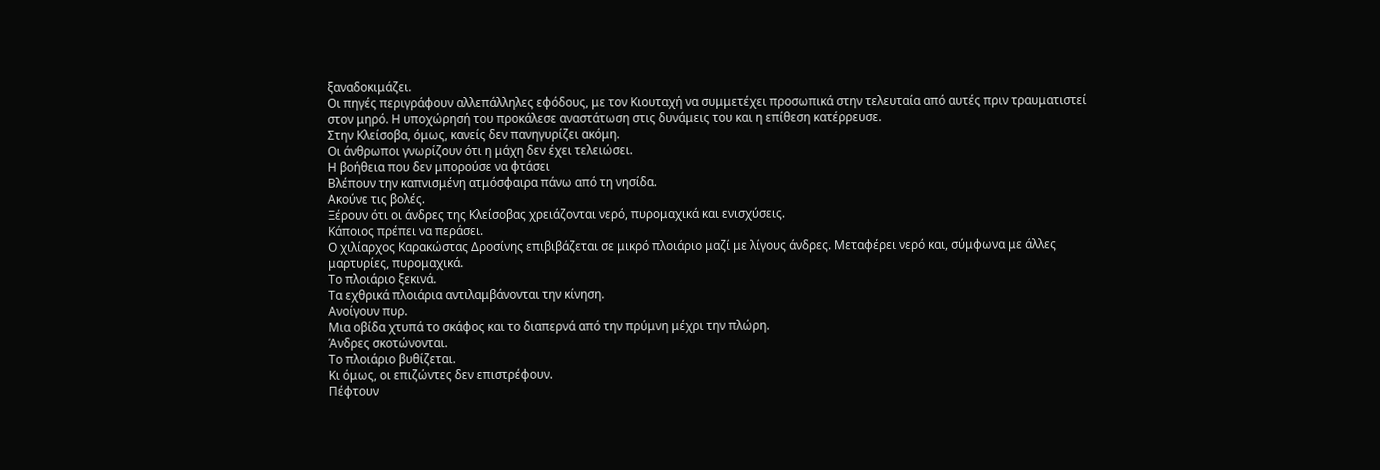ξαναδοκιμάζει.
Οι πηγές περιγράφουν αλλεπάλληλες εφόδους, με τον Κιουταχή να συμμετέχει προσωπικά στην τελευταία από αυτές πριν τραυματιστεί στον μηρό. Η υποχώρησή του προκάλεσε αναστάτωση στις δυνάμεις του και η επίθεση κατέρρευσε.
Στην Κλείσοβα, όμως, κανείς δεν πανηγυρίζει ακόμη.
Οι άνθρωποι γνωρίζουν ότι η μάχη δεν έχει τελειώσει.
Η βοήθεια που δεν μπορούσε να φτάσει
Βλέπουν την καπνισμένη ατμόσφαιρα πάνω από τη νησίδα.
Ακούνε τις βολές.
Ξέρουν ότι οι άνδρες της Κλείσοβας χρειάζονται νερό, πυρομαχικά και ενισχύσεις.
Κάποιος πρέπει να περάσει.
Ο χιλίαρχος Καρακώστας Δροσίνης επιβιβάζεται σε μικρό πλοιάριο μαζί με λίγους άνδρες. Μεταφέρει νερό και, σύμφωνα με άλλες μαρτυρίες, πυρομαχικά.
Το πλοιάριο ξεκινά.
Τα εχθρικά πλοιάρια αντιλαμβάνονται την κίνηση.
Ανοίγουν πυρ.
Μια οβίδα χτυπά το σκάφος και το διαπερνά από την πρύμνη μέχρι την πλώρη.
Άνδρες σκοτώνονται.
Το πλοιάριο βυθίζεται.
Κι όμως, οι επιζώντες δεν επιστρέφουν.
Πέφτουν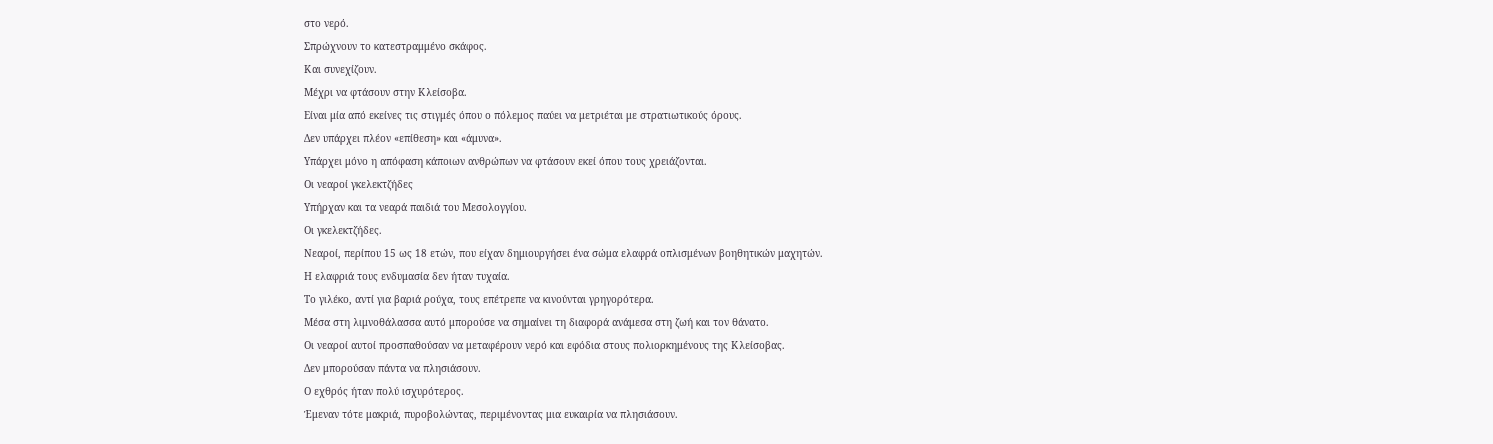στο νερό.
Σπρώχνουν το κατεστραμμένο σκάφος.
Και συνεχίζουν.
Μέχρι να φτάσουν στην Κλείσοβα.
Είναι μία από εκείνες τις στιγμές όπου ο πόλεμος παύει να μετριέται με στρατιωτικούς όρους.
Δεν υπάρχει πλέον «επίθεση» και «άμυνα».
Υπάρχει μόνο η απόφαση κάποιων ανθρώπων να φτάσουν εκεί όπου τους χρειάζονται.
Οι νεαροί γκελεκτζήδες
Υπήρχαν και τα νεαρά παιδιά του Μεσολογγίου.
Οι γκελεκτζήδες.
Νεαροί, περίπου 15 ως 18 ετών, που είχαν δημιουργήσει ένα σώμα ελαφρά οπλισμένων βοηθητικών μαχητών.
Η ελαφριά τους ενδυμασία δεν ήταν τυχαία.
Το γιλέκο, αντί για βαριά ρούχα, τους επέτρεπε να κινούνται γρηγορότερα.
Μέσα στη λιμνοθάλασσα αυτό μπορούσε να σημαίνει τη διαφορά ανάμεσα στη ζωή και τον θάνατο.
Οι νεαροί αυτοί προσπαθούσαν να μεταφέρουν νερό και εφόδια στους πολιορκημένους της Κλείσοβας.
Δεν μπορούσαν πάντα να πλησιάσουν.
Ο εχθρός ήταν πολύ ισχυρότερος.
Έμεναν τότε μακριά, πυροβολώντας, περιμένοντας μια ευκαιρία να πλησιάσουν.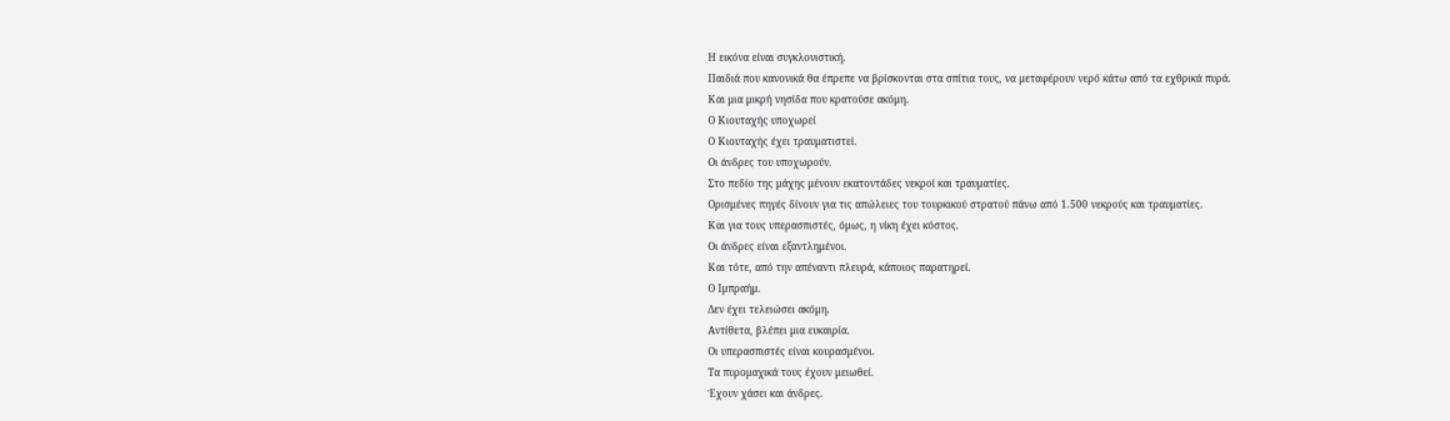Η εικόνα είναι συγκλονιστική.
Παιδιά που κανονικά θα έπρεπε να βρίσκονται στα σπίτια τους, να μεταφέρουν νερό κάτω από τα εχθρικά πυρά.
Και μια μικρή νησίδα που κρατούσε ακόμη.
Ο Κιουταχής υποχωρεί
Ο Κιουταχής έχει τραυματιστεί.
Οι άνδρες του υποχωρούν.
Στο πεδίο της μάχης μένουν εκατοντάδες νεκροί και τραυματίες.
Ορισμένες πηγές δίνουν για τις απώλειες του τουρκικού στρατού πάνω από 1.500 νεκρούς και τραυματίες.
Και για τους υπερασπιστές, όμως, η νίκη έχει κόστος.
Οι άνδρες είναι εξαντλημένοι.
Και τότε, από την απέναντι πλευρά, κάποιος παρατηρεί.
Ο Ιμπραήμ.
Δεν έχει τελειώσει ακόμη.
Αντίθετα, βλέπει μια ευκαιρία.
Οι υπερασπιστές είναι κουρασμένοι.
Τα πυρομαχικά τους έχουν μειωθεί.
Έχουν χάσει και άνδρες.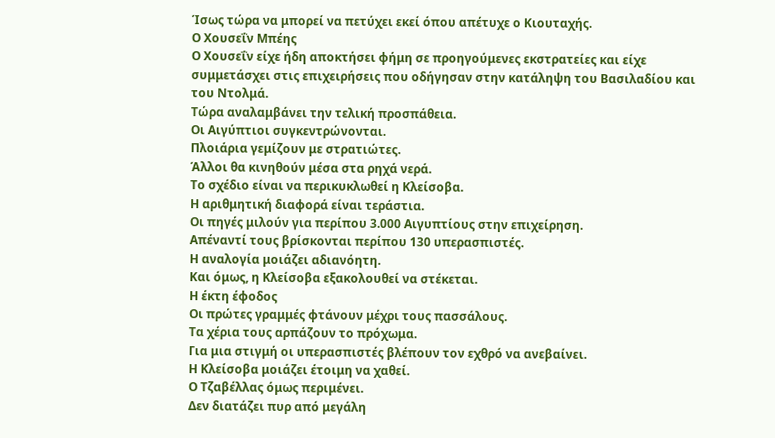Ίσως τώρα να μπορεί να πετύχει εκεί όπου απέτυχε ο Κιουταχής.
Ο Χουσεΐν Μπέης
Ο Χουσεΐν είχε ήδη αποκτήσει φήμη σε προηγούμενες εκστρατείες και είχε συμμετάσχει στις επιχειρήσεις που οδήγησαν στην κατάληψη του Βασιλαδίου και του Ντολμά.
Τώρα αναλαμβάνει την τελική προσπάθεια.
Οι Αιγύπτιοι συγκεντρώνονται.
Πλοιάρια γεμίζουν με στρατιώτες.
Άλλοι θα κινηθούν μέσα στα ρηχά νερά.
Το σχέδιο είναι να περικυκλωθεί η Κλείσοβα.
Η αριθμητική διαφορά είναι τεράστια.
Οι πηγές μιλούν για περίπου 3.000 Αιγυπτίους στην επιχείρηση.
Απέναντί τους βρίσκονται περίπου 130 υπερασπιστές.
Η αναλογία μοιάζει αδιανόητη.
Και όμως, η Κλείσοβα εξακολουθεί να στέκεται.
Η έκτη έφοδος
Οι πρώτες γραμμές φτάνουν μέχρι τους πασσάλους.
Τα χέρια τους αρπάζουν το πρόχωμα.
Για μια στιγμή οι υπερασπιστές βλέπουν τον εχθρό να ανεβαίνει.
Η Κλείσοβα μοιάζει έτοιμη να χαθεί.
Ο Τζαβέλλας όμως περιμένει.
Δεν διατάζει πυρ από μεγάλη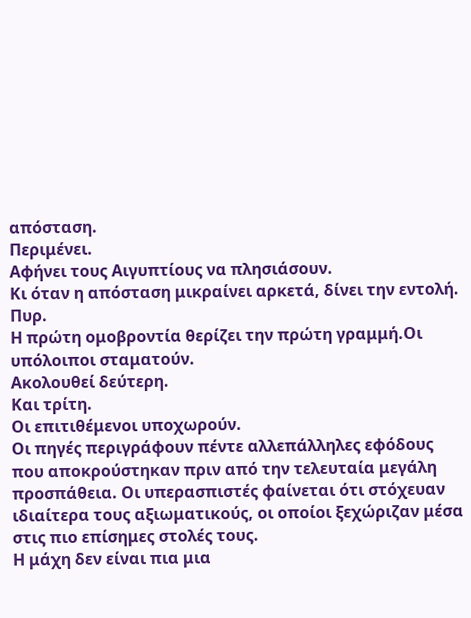απόσταση.
Περιμένει.
Αφήνει τους Αιγυπτίους να πλησιάσουν.
Κι όταν η απόσταση μικραίνει αρκετά, δίνει την εντολή.
Πυρ.
Η πρώτη ομοβροντία θερίζει την πρώτη γραμμή.Οι υπόλοιποι σταματούν.
Ακολουθεί δεύτερη.
Και τρίτη.
Οι επιτιθέμενοι υποχωρούν.
Οι πηγές περιγράφουν πέντε αλλεπάλληλες εφόδους που αποκρούστηκαν πριν από την τελευταία μεγάλη προσπάθεια. Οι υπερασπιστές φαίνεται ότι στόχευαν ιδιαίτερα τους αξιωματικούς, οι οποίοι ξεχώριζαν μέσα στις πιο επίσημες στολές τους.
Η μάχη δεν είναι πια μια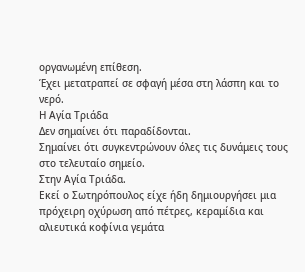οργανωμένη επίθεση.
Έχει μετατραπεί σε σφαγή μέσα στη λάσπη και το νερό.
Η Αγία Τριάδα
Δεν σημαίνει ότι παραδίδονται.
Σημαίνει ότι συγκεντρώνουν όλες τις δυνάμεις τους στο τελευταίο σημείο.
Στην Αγία Τριάδα.
Εκεί ο Σωτηρόπουλος είχε ήδη δημιουργήσει μια πρόχειρη οχύρωση από πέτρες, κεραμίδια και αλιευτικά κοφίνια γεμάτα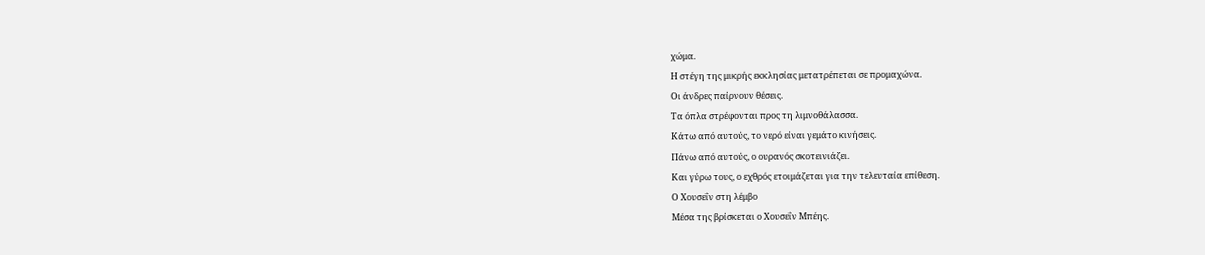χώμα.
Η στέγη της μικρής εκκλησίας μετατρέπεται σε προμαχώνα.
Οι άνδρες παίρνουν θέσεις.
Τα όπλα στρέφονται προς τη λιμνοθάλασσα.
Κάτω από αυτούς, το νερό είναι γεμάτο κινήσεις.
Πάνω από αυτούς, ο ουρανός σκοτεινιάζει.
Και γύρω τους, ο εχθρός ετοιμάζεται για την τελευταία επίθεση.
Ο Χουσεΐν στη λέμβο
Μέσα της βρίσκεται ο Χουσεΐν Μπέης.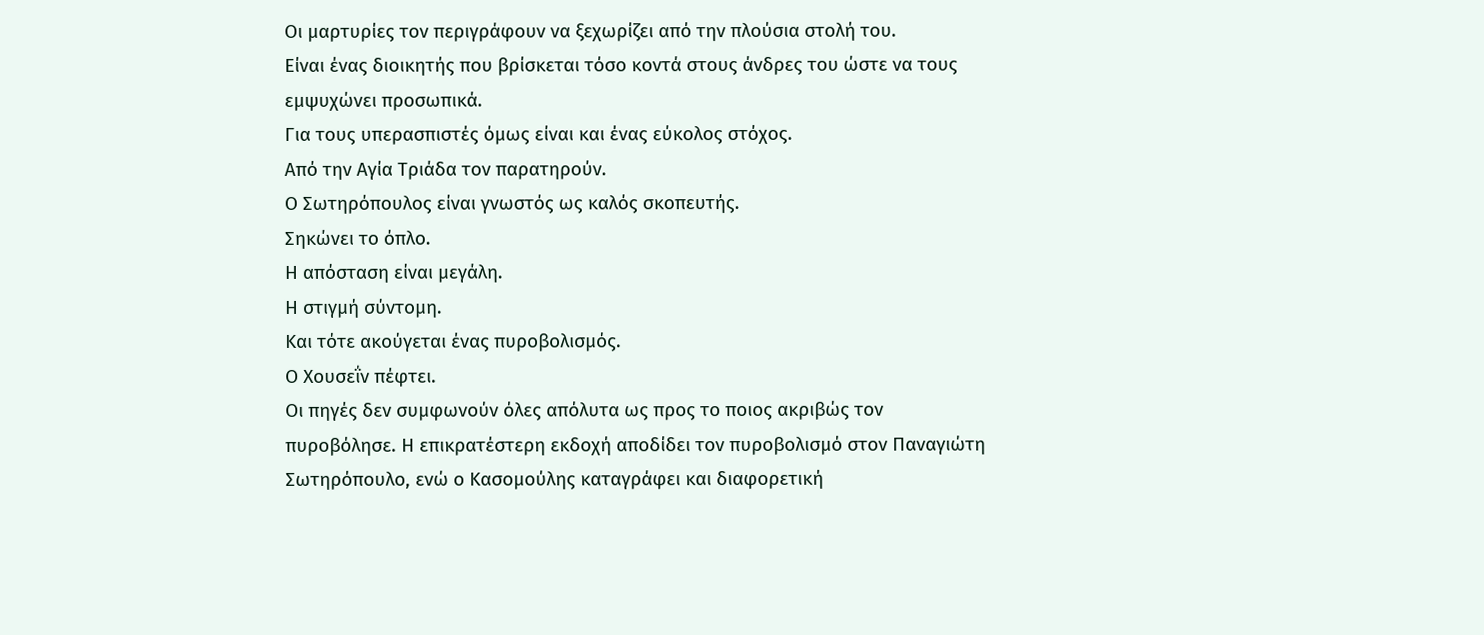Οι μαρτυρίες τον περιγράφουν να ξεχωρίζει από την πλούσια στολή του.
Είναι ένας διοικητής που βρίσκεται τόσο κοντά στους άνδρες του ώστε να τους εμψυχώνει προσωπικά.
Για τους υπερασπιστές όμως είναι και ένας εύκολος στόχος.
Από την Αγία Τριάδα τον παρατηρούν.
Ο Σωτηρόπουλος είναι γνωστός ως καλός σκοπευτής.
Σηκώνει το όπλο.
Η απόσταση είναι μεγάλη.
Η στιγμή σύντομη.
Και τότε ακούγεται ένας πυροβολισμός.
Ο Χουσεΐν πέφτει.
Οι πηγές δεν συμφωνούν όλες απόλυτα ως προς το ποιος ακριβώς τον πυροβόλησε. Η επικρατέστερη εκδοχή αποδίδει τον πυροβολισμό στον Παναγιώτη Σωτηρόπουλο, ενώ ο Κασομούλης καταγράφει και διαφορετική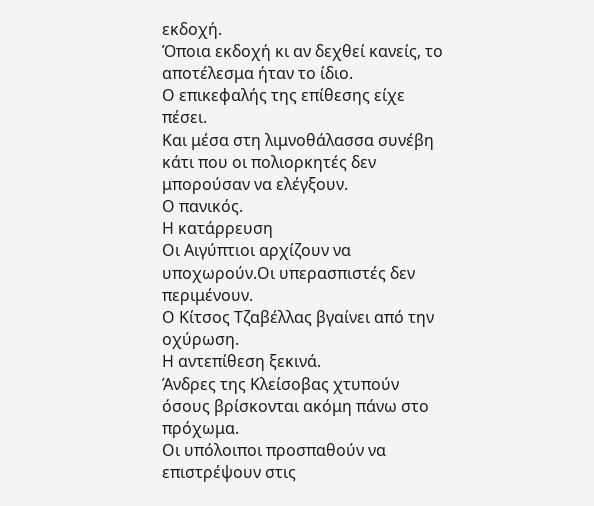εκδοχή.
Όποια εκδοχή κι αν δεχθεί κανείς, το αποτέλεσμα ήταν το ίδιο.
Ο επικεφαλής της επίθεσης είχε πέσει.
Και μέσα στη λιμνοθάλασσα συνέβη κάτι που οι πολιορκητές δεν μπορούσαν να ελέγξουν.
Ο πανικός.
Η κατάρρευση
Οι Αιγύπτιοι αρχίζουν να υποχωρούν.Οι υπερασπιστές δεν περιμένουν.
Ο Κίτσος Τζαβέλλας βγαίνει από την οχύρωση.
Η αντεπίθεση ξεκινά.
Άνδρες της Κλείσοβας χτυπούν όσους βρίσκονται ακόμη πάνω στο πρόχωμα.
Οι υπόλοιποι προσπαθούν να επιστρέψουν στις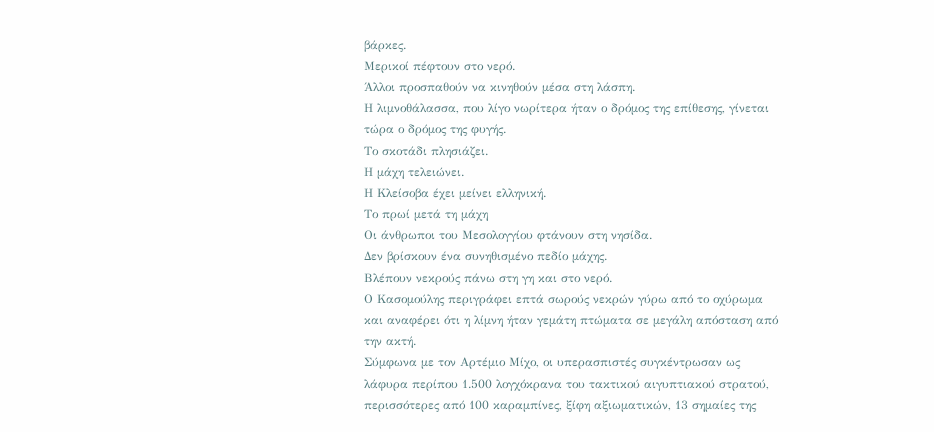βάρκες.
Μερικοί πέφτουν στο νερό.
Άλλοι προσπαθούν να κινηθούν μέσα στη λάσπη.
Η λιμνοθάλασσα, που λίγο νωρίτερα ήταν ο δρόμος της επίθεσης, γίνεται τώρα ο δρόμος της φυγής.
Το σκοτάδι πλησιάζει.
Η μάχη τελειώνει.
Η Κλείσοβα έχει μείνει ελληνική.
Το πρωί μετά τη μάχη
Οι άνθρωποι του Μεσολογγίου φτάνουν στη νησίδα.
Δεν βρίσκουν ένα συνηθισμένο πεδίο μάχης.
Βλέπουν νεκρούς πάνω στη γη και στο νερό.
Ο Κασομούλης περιγράφει επτά σωρούς νεκρών γύρω από το οχύρωμα και αναφέρει ότι η λίμνη ήταν γεμάτη πτώματα σε μεγάλη απόσταση από την ακτή.
Σύμφωνα με τον Αρτέμιο Μίχο, οι υπερασπιστές συγκέντρωσαν ως λάφυρα περίπου 1.500 λογχόκρανα του τακτικού αιγυπτιακού στρατού, περισσότερες από 100 καραμπίνες, ξίφη αξιωματικών, 13 σημαίες της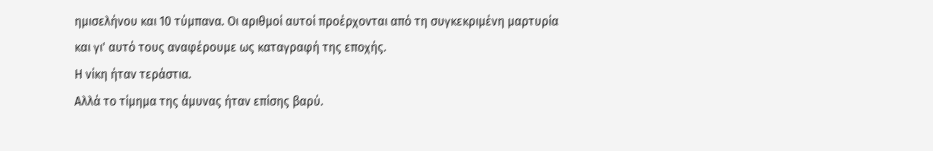ημισελήνου και 10 τύμπανα. Οι αριθμοί αυτοί προέρχονται από τη συγκεκριμένη μαρτυρία και γι' αυτό τους αναφέρουμε ως καταγραφή της εποχής.
Η νίκη ήταν τεράστια.
Αλλά το τίμημα της άμυνας ήταν επίσης βαρύ.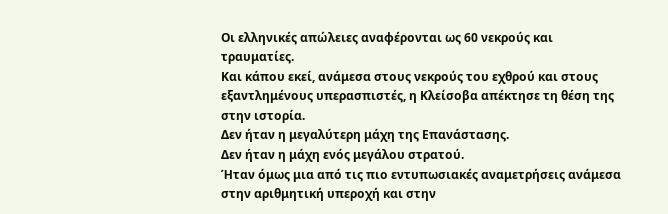Οι ελληνικές απώλειες αναφέρονται ως 60 νεκρούς και τραυματίες.
Και κάπου εκεί, ανάμεσα στους νεκρούς του εχθρού και στους εξαντλημένους υπερασπιστές, η Κλείσοβα απέκτησε τη θέση της στην ιστορία.
Δεν ήταν η μεγαλύτερη μάχη της Επανάστασης.
Δεν ήταν η μάχη ενός μεγάλου στρατού.
Ήταν όμως μια από τις πιο εντυπωσιακές αναμετρήσεις ανάμεσα στην αριθμητική υπεροχή και στην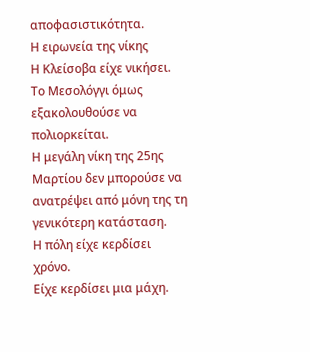αποφασιστικότητα.
Η ειρωνεία της νίκης
Η Κλείσοβα είχε νικήσει.
Το Μεσολόγγι όμως εξακολουθούσε να πολιορκείται.
Η μεγάλη νίκη της 25ης Μαρτίου δεν μπορούσε να ανατρέψει από μόνη της τη γενικότερη κατάσταση.
Η πόλη είχε κερδίσει χρόνο.
Είχε κερδίσει μια μάχη.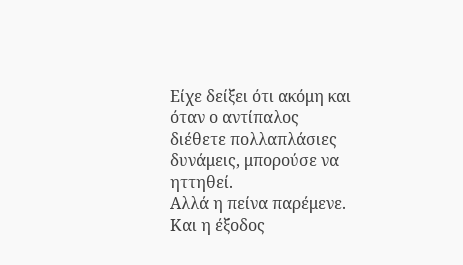Είχε δείξει ότι ακόμη και όταν ο αντίπαλος διέθετε πολλαπλάσιες δυνάμεις, μπορούσε να ηττηθεί.
Αλλά η πείνα παρέμενε.
Και η έξοδος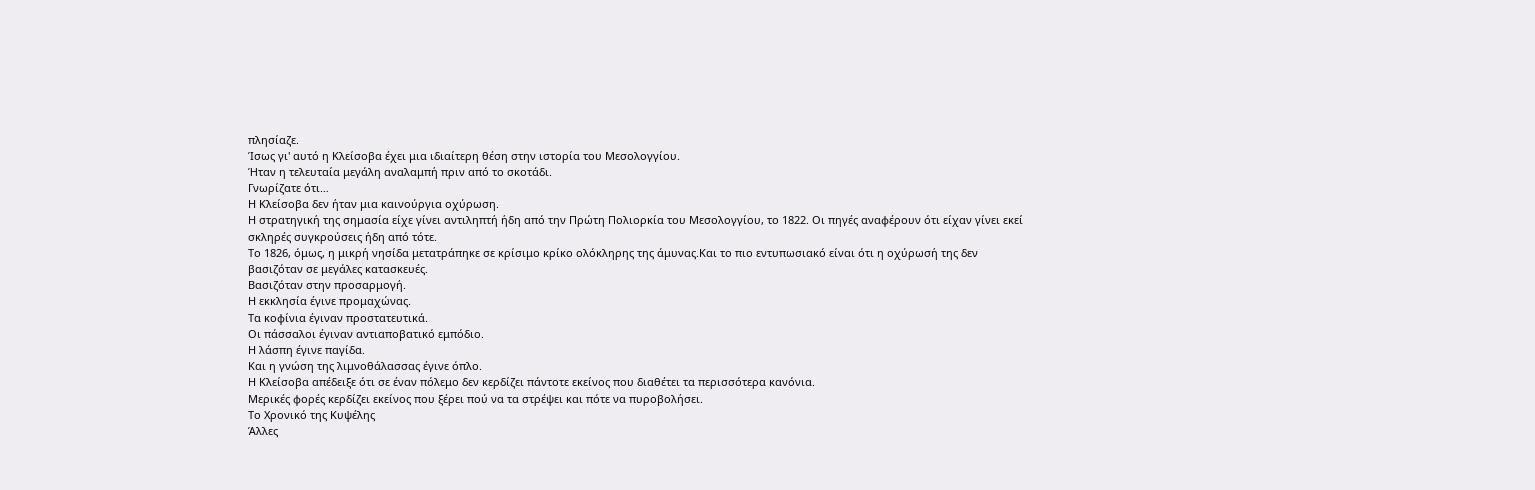πλησίαζε.
Ίσως γι' αυτό η Κλείσοβα έχει μια ιδιαίτερη θέση στην ιστορία του Μεσολογγίου.
Ήταν η τελευταία μεγάλη αναλαμπή πριν από το σκοτάδι.
Γνωρίζατε ότι…
Η Κλείσοβα δεν ήταν μια καινούργια οχύρωση.
Η στρατηγική της σημασία είχε γίνει αντιληπτή ήδη από την Πρώτη Πολιορκία του Μεσολογγίου, το 1822. Οι πηγές αναφέρουν ότι είχαν γίνει εκεί σκληρές συγκρούσεις ήδη από τότε.
Το 1826, όμως, η μικρή νησίδα μετατράπηκε σε κρίσιμο κρίκο ολόκληρης της άμυνας.Και το πιο εντυπωσιακό είναι ότι η οχύρωσή της δεν βασιζόταν σε μεγάλες κατασκευές.
Βασιζόταν στην προσαρμογή.
Η εκκλησία έγινε προμαχώνας.
Τα κοφίνια έγιναν προστατευτικά.
Οι πάσσαλοι έγιναν αντιαποβατικό εμπόδιο.
Η λάσπη έγινε παγίδα.
Και η γνώση της λιμνοθάλασσας έγινε όπλο.
Η Κλείσοβα απέδειξε ότι σε έναν πόλεμο δεν κερδίζει πάντοτε εκείνος που διαθέτει τα περισσότερα κανόνια.
Μερικές φορές κερδίζει εκείνος που ξέρει πού να τα στρέψει και πότε να πυροβολήσει.
Το Χρονικό της Κυψέλης
Άλλες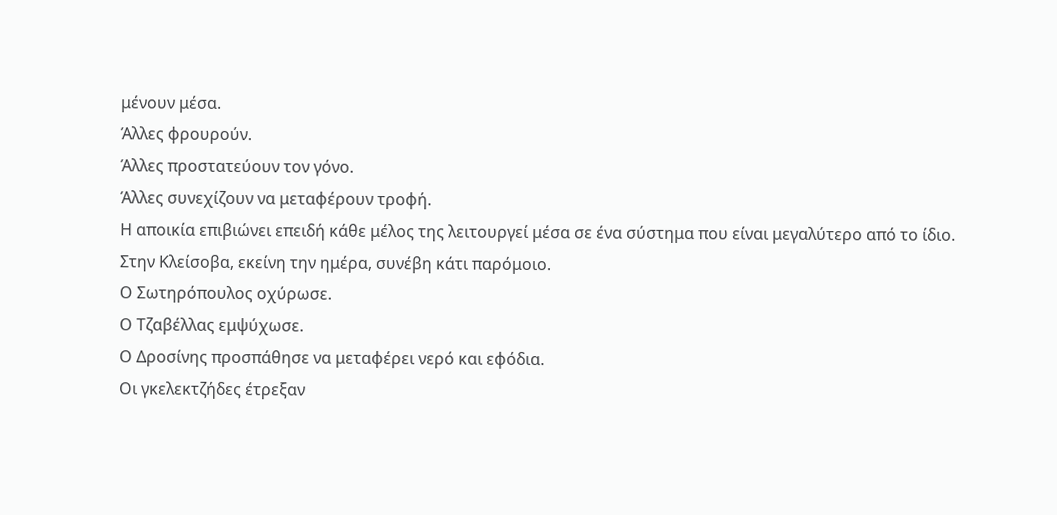μένουν μέσα.
Άλλες φρουρούν.
Άλλες προστατεύουν τον γόνο.
Άλλες συνεχίζουν να μεταφέρουν τροφή.
Η αποικία επιβιώνει επειδή κάθε μέλος της λειτουργεί μέσα σε ένα σύστημα που είναι μεγαλύτερο από το ίδιο.
Στην Κλείσοβα, εκείνη την ημέρα, συνέβη κάτι παρόμοιο.
Ο Σωτηρόπουλος οχύρωσε.
Ο Τζαβέλλας εμψύχωσε.
Ο Δροσίνης προσπάθησε να μεταφέρει νερό και εφόδια.
Οι γκελεκτζήδες έτρεξαν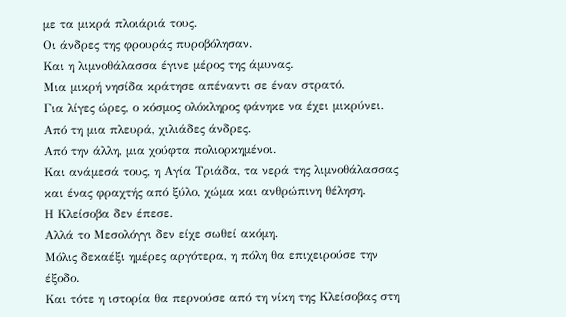με τα μικρά πλοιάριά τους.
Οι άνδρες της φρουράς πυροβόλησαν.
Και η λιμνοθάλασσα έγινε μέρος της άμυνας.
Μια μικρή νησίδα κράτησε απέναντι σε έναν στρατό.
Για λίγες ώρες, ο κόσμος ολόκληρος φάνηκε να έχει μικρύνει.
Από τη μια πλευρά, χιλιάδες άνδρες.
Από την άλλη, μια χούφτα πολιορκημένοι.
Και ανάμεσά τους, η Αγία Τριάδα, τα νερά της λιμνοθάλασσας και ένας φραχτής από ξύλο, χώμα και ανθρώπινη θέληση.
Η Κλείσοβα δεν έπεσε.
Αλλά το Μεσολόγγι δεν είχε σωθεί ακόμη.
Μόλις δεκαέξι ημέρες αργότερα, η πόλη θα επιχειρούσε την έξοδο.
Και τότε η ιστορία θα περνούσε από τη νίκη της Κλείσοβας στη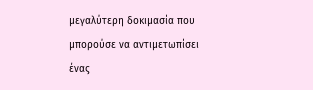μεγαλύτερη δοκιμασία που μπορούσε να αντιμετωπίσει ένας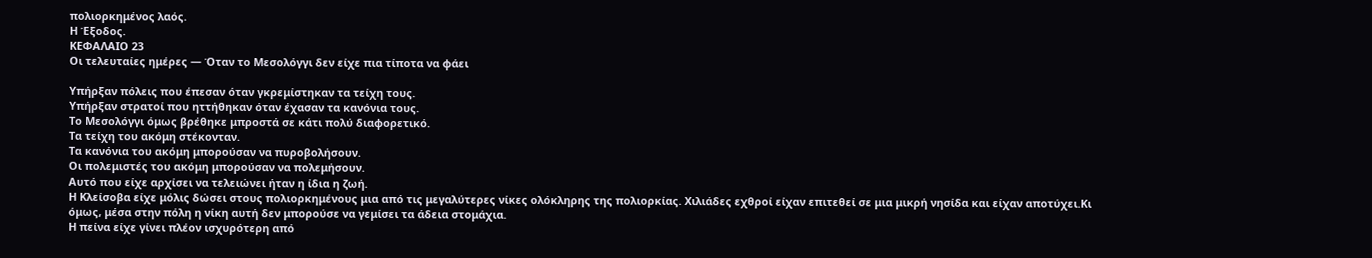πολιορκημένος λαός.
Η Έξοδος.
ΚΕΦΑΛΑΙΟ 23
Οι τελευταίες ημέρες — Όταν το Μεσολόγγι δεν είχε πια τίποτα να φάει

Υπήρξαν πόλεις που έπεσαν όταν γκρεμίστηκαν τα τείχη τους.
Υπήρξαν στρατοί που ηττήθηκαν όταν έχασαν τα κανόνια τους.
Το Μεσολόγγι όμως βρέθηκε μπροστά σε κάτι πολύ διαφορετικό.
Τα τείχη του ακόμη στέκονταν.
Τα κανόνια του ακόμη μπορούσαν να πυροβολήσουν.
Οι πολεμιστές του ακόμη μπορούσαν να πολεμήσουν.
Αυτό που είχε αρχίσει να τελειώνει ήταν η ίδια η ζωή.
Η Κλείσοβα είχε μόλις δώσει στους πολιορκημένους μια από τις μεγαλύτερες νίκες ολόκληρης της πολιορκίας. Χιλιάδες εχθροί είχαν επιτεθεί σε μια μικρή νησίδα και είχαν αποτύχει.Κι όμως, μέσα στην πόλη η νίκη αυτή δεν μπορούσε να γεμίσει τα άδεια στομάχια.
Η πείνα είχε γίνει πλέον ισχυρότερη από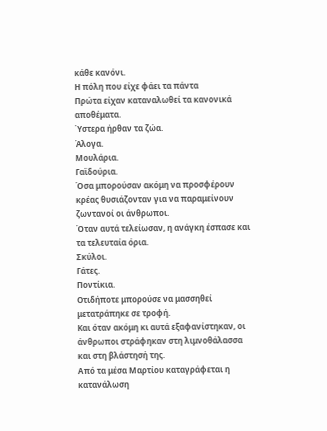κάθε κανόνι.
Η πόλη που είχε φάει τα πάντα
Πρώτα είχαν καταναλωθεί τα κανονικά αποθέματα.
Ύστερα ήρθαν τα ζώα.
Άλογα.
Μουλάρια.
Γαϊδούρια.
Όσα μπορούσαν ακόμη να προσφέρουν κρέας θυσιάζονταν για να παραμείνουν ζωντανοί οι άνθρωποι.
Όταν αυτά τελείωσαν, η ανάγκη έσπασε και τα τελευταία όρια.
Σκύλοι.
Γάτες.
Ποντίκια.
Οτιδήποτε μπορούσε να μασσηθεί μετατράπηκε σε τροφή.
Και όταν ακόμη κι αυτά εξαφανίστηκαν, οι άνθρωποι στράφηκαν στη λιμνοθάλασσα και στη βλάστησή της.
Από τα μέσα Μαρτίου καταγράφεται η κατανάλωση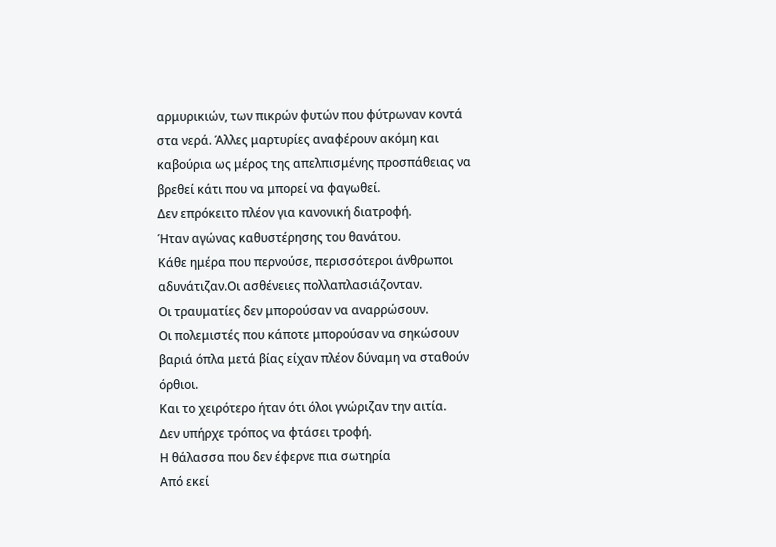αρμυρικιών, των πικρών φυτών που φύτρωναν κοντά στα νερά. Άλλες μαρτυρίες αναφέρουν ακόμη και καβούρια ως μέρος της απελπισμένης προσπάθειας να βρεθεί κάτι που να μπορεί να φαγωθεί.
Δεν επρόκειτο πλέον για κανονική διατροφή.
Ήταν αγώνας καθυστέρησης του θανάτου.
Κάθε ημέρα που περνούσε, περισσότεροι άνθρωποι αδυνάτιζαν.Οι ασθένειες πολλαπλασιάζονταν.
Οι τραυματίες δεν μπορούσαν να αναρρώσουν.
Οι πολεμιστές που κάποτε μπορούσαν να σηκώσουν βαριά όπλα μετά βίας είχαν πλέον δύναμη να σταθούν όρθιοι.
Και το χειρότερο ήταν ότι όλοι γνώριζαν την αιτία.
Δεν υπήρχε τρόπος να φτάσει τροφή.
Η θάλασσα που δεν έφερνε πια σωτηρία
Από εκεί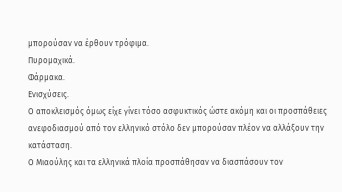μπορούσαν να έρθουν τρόφιμα.
Πυρομαχικά.
Φάρμακα.
Ενισχύσεις.
Ο αποκλεισμός όμως είχε γίνει τόσο ασφυκτικός ώστε ακόμη και οι προσπάθειες ανεφοδιασμού από τον ελληνικό στόλο δεν μπορούσαν πλέον να αλλάξουν την κατάσταση.
Ο Μιαούλης και τα ελληνικά πλοία προσπάθησαν να διασπάσουν τον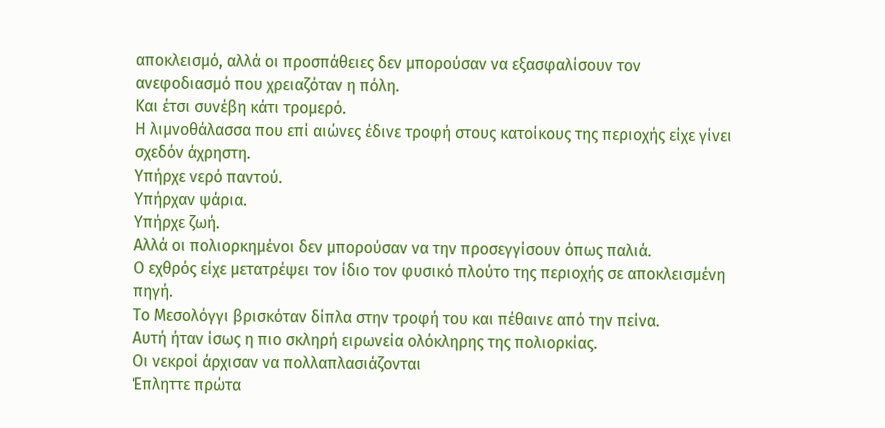αποκλεισμό, αλλά οι προσπάθειες δεν μπορούσαν να εξασφαλίσουν τον ανεφοδιασμό που χρειαζόταν η πόλη.
Και έτσι συνέβη κάτι τρομερό.
Η λιμνοθάλασσα που επί αιώνες έδινε τροφή στους κατοίκους της περιοχής είχε γίνει σχεδόν άχρηστη.
Υπήρχε νερό παντού.
Υπήρχαν ψάρια.
Υπήρχε ζωή.
Αλλά οι πολιορκημένοι δεν μπορούσαν να την προσεγγίσουν όπως παλιά.
Ο εχθρός είχε μετατρέψει τον ίδιο τον φυσικό πλούτο της περιοχής σε αποκλεισμένη πηγή.
Το Μεσολόγγι βρισκόταν δίπλα στην τροφή του και πέθαινε από την πείνα.
Αυτή ήταν ίσως η πιο σκληρή ειρωνεία ολόκληρης της πολιορκίας.
Οι νεκροί άρχισαν να πολλαπλασιάζονται
Έπληττε πρώτα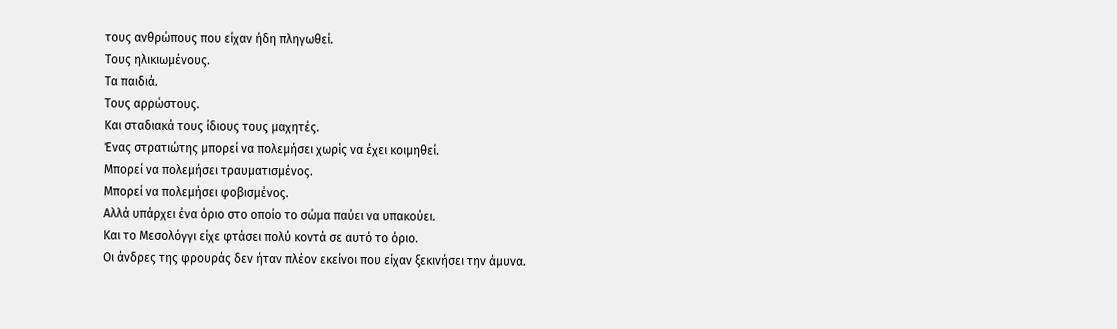τους ανθρώπους που είχαν ήδη πληγωθεί.
Τους ηλικιωμένους.
Τα παιδιά.
Τους αρρώστους.
Και σταδιακά τους ίδιους τους μαχητές.
Ένας στρατιώτης μπορεί να πολεμήσει χωρίς να έχει κοιμηθεί.
Μπορεί να πολεμήσει τραυματισμένος.
Μπορεί να πολεμήσει φοβισμένος.
Αλλά υπάρχει ένα όριο στο οποίο το σώμα παύει να υπακούει.
Και το Μεσολόγγι είχε φτάσει πολύ κοντά σε αυτό το όριο.
Οι άνδρες της φρουράς δεν ήταν πλέον εκείνοι που είχαν ξεκινήσει την άμυνα.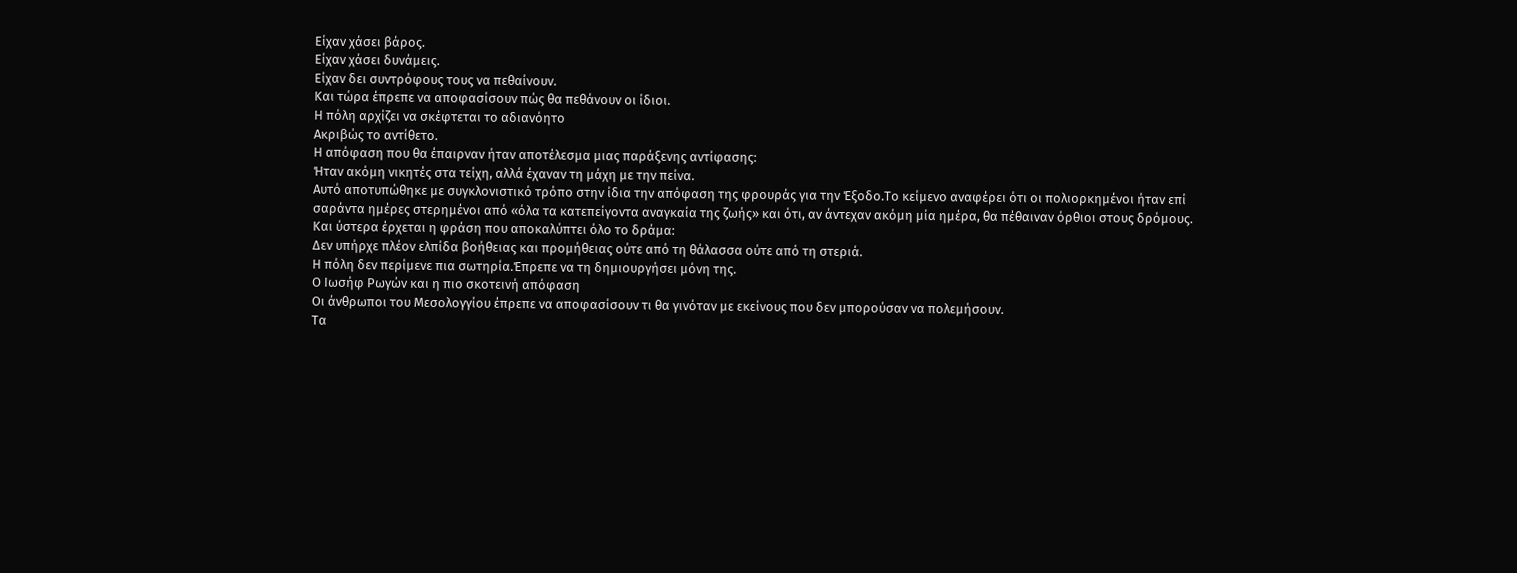Είχαν χάσει βάρος.
Είχαν χάσει δυνάμεις.
Είχαν δει συντρόφους τους να πεθαίνουν.
Και τώρα έπρεπε να αποφασίσουν πώς θα πεθάνουν οι ίδιοι.
Η πόλη αρχίζει να σκέφτεται το αδιανόητο
Ακριβώς το αντίθετο.
Η απόφαση που θα έπαιρναν ήταν αποτέλεσμα μιας παράξενης αντίφασης:
Ήταν ακόμη νικητές στα τείχη, αλλά έχαναν τη μάχη με την πείνα.
Αυτό αποτυπώθηκε με συγκλονιστικό τρόπο στην ίδια την απόφαση της φρουράς για την Έξοδο.Το κείμενο αναφέρει ότι οι πολιορκημένοι ήταν επί σαράντα ημέρες στερημένοι από «όλα τα κατεπείγοντα αναγκαία της ζωής» και ότι, αν άντεχαν ακόμη μία ημέρα, θα πέθαιναν όρθιοι στους δρόμους.
Και ύστερα έρχεται η φράση που αποκαλύπτει όλο το δράμα:
Δεν υπήρχε πλέον ελπίδα βοήθειας και προμήθειας ούτε από τη θάλασσα ούτε από τη στεριά.
Η πόλη δεν περίμενε πια σωτηρία.Έπρεπε να τη δημιουργήσει μόνη της.
Ο Ιωσήφ Ρωγών και η πιο σκοτεινή απόφαση
Οι άνθρωποι του Μεσολογγίου έπρεπε να αποφασίσουν τι θα γινόταν με εκείνους που δεν μπορούσαν να πολεμήσουν.
Τα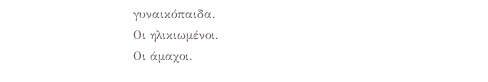γυναικόπαιδα.
Οι ηλικιωμένοι.
Οι άμαχοι.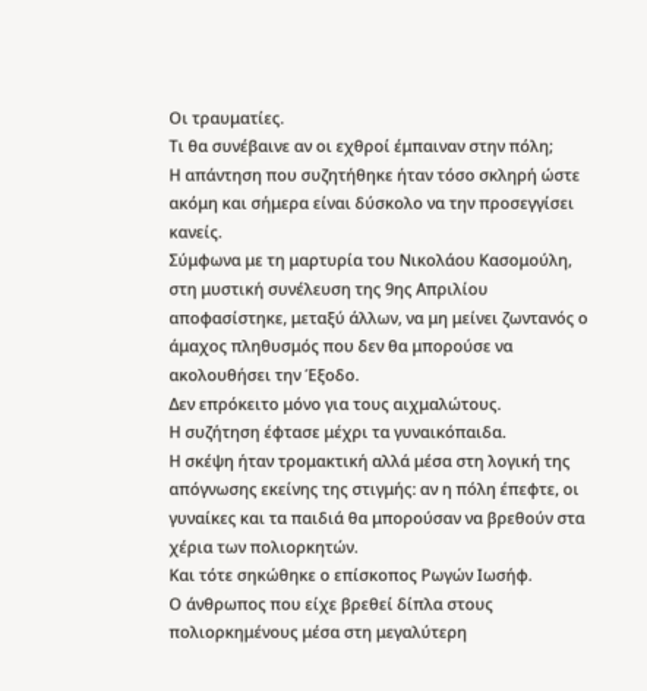Οι τραυματίες.
Τι θα συνέβαινε αν οι εχθροί έμπαιναν στην πόλη;
Η απάντηση που συζητήθηκε ήταν τόσο σκληρή ώστε ακόμη και σήμερα είναι δύσκολο να την προσεγγίσει κανείς.
Σύμφωνα με τη μαρτυρία του Νικολάου Κασομούλη, στη μυστική συνέλευση της 9ης Απριλίου αποφασίστηκε, μεταξύ άλλων, να μη μείνει ζωντανός ο άμαχος πληθυσμός που δεν θα μπορούσε να ακολουθήσει την Έξοδο.
Δεν επρόκειτο μόνο για τους αιχμαλώτους.
Η συζήτηση έφτασε μέχρι τα γυναικόπαιδα.
Η σκέψη ήταν τρομακτική αλλά μέσα στη λογική της απόγνωσης εκείνης της στιγμής: αν η πόλη έπεφτε, οι γυναίκες και τα παιδιά θα μπορούσαν να βρεθούν στα χέρια των πολιορκητών.
Και τότε σηκώθηκε ο επίσκοπος Ρωγών Ιωσήφ.
Ο άνθρωπος που είχε βρεθεί δίπλα στους πολιορκημένους μέσα στη μεγαλύτερη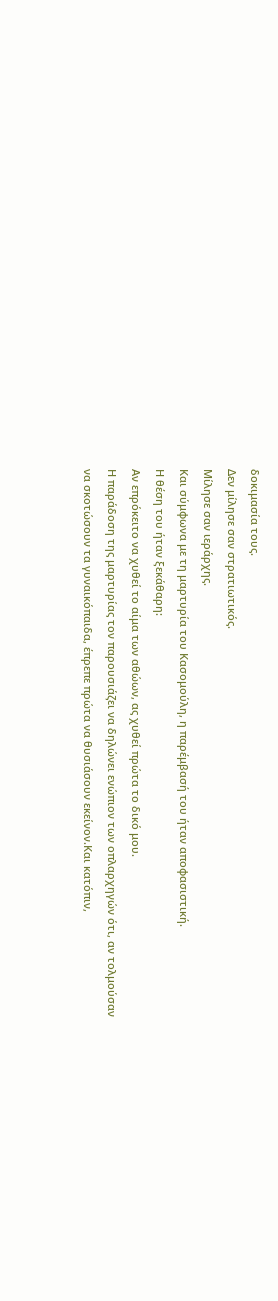δοκιμασία τους.
Δεν μίλησε σαν στρατιωτικός.
Μίλησε σαν ιεράρχης.
Και σύμφωνα με τη μαρτυρία του Κασομούλη, η παρέμβασή του ήταν αποφασιστική.
Η θέση του ήταν ξεκάθαρη:
Αν επρόκειτο να χυθεί το αίμα των αθώων, ας χυθεί πρώτα το δικό μου.
Η παράδοση της μαρτυρίας τον παρουσιάζει να δηλώνει ενώπιον των οπλαρχηγών ότι, αν τολμούσαν να σκοτώσουν τα γυναικόπαιδα, έπρεπε πρώτα να θυσιάσουν εκείνον.Και κατόπιν,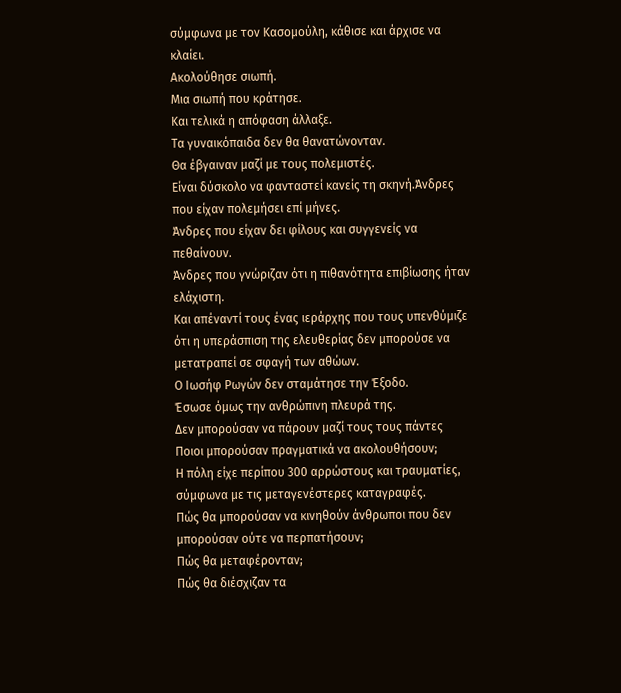σύμφωνα με τον Κασομούλη, κάθισε και άρχισε να κλαίει.
Ακολούθησε σιωπή.
Μια σιωπή που κράτησε.
Και τελικά η απόφαση άλλαξε.
Τα γυναικόπαιδα δεν θα θανατώνονταν.
Θα έβγαιναν μαζί με τους πολεμιστές.
Είναι δύσκολο να φανταστεί κανείς τη σκηνή.Άνδρες που είχαν πολεμήσει επί μήνες.
Άνδρες που είχαν δει φίλους και συγγενείς να πεθαίνουν.
Άνδρες που γνώριζαν ότι η πιθανότητα επιβίωσης ήταν ελάχιστη.
Και απέναντί τους ένας ιεράρχης που τους υπενθύμιζε ότι η υπεράσπιση της ελευθερίας δεν μπορούσε να μετατραπεί σε σφαγή των αθώων.
Ο Ιωσήφ Ρωγών δεν σταμάτησε την Έξοδο.
Έσωσε όμως την ανθρώπινη πλευρά της.
Δεν μπορούσαν να πάρουν μαζί τους τους πάντες
Ποιοι μπορούσαν πραγματικά να ακολουθήσουν;
Η πόλη είχε περίπου 300 αρρώστους και τραυματίες, σύμφωνα με τις μεταγενέστερες καταγραφές.
Πώς θα μπορούσαν να κινηθούν άνθρωποι που δεν μπορούσαν ούτε να περπατήσουν;
Πώς θα μεταφέρονταν;
Πώς θα διέσχιζαν τα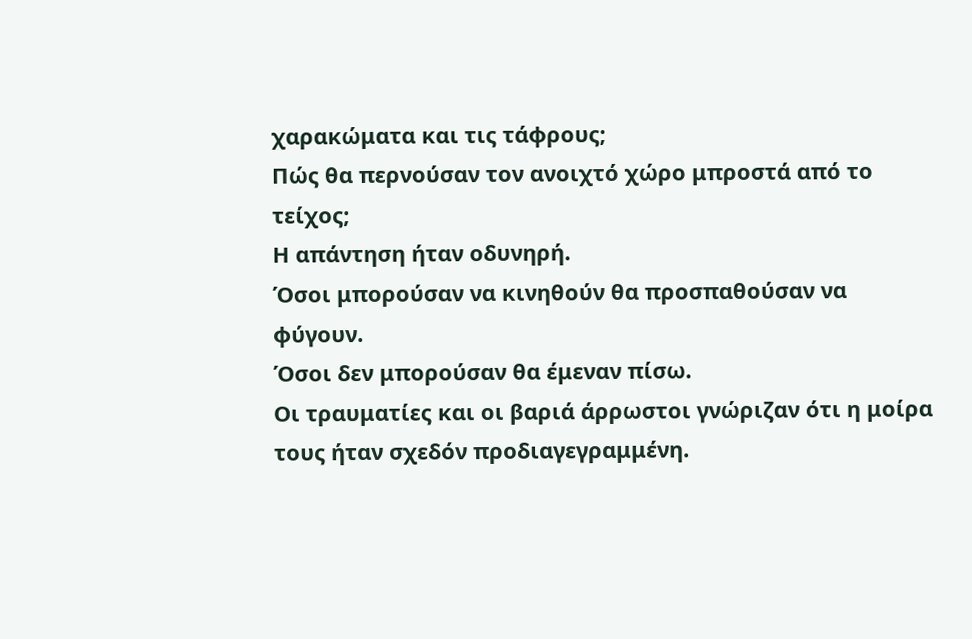χαρακώματα και τις τάφρους;
Πώς θα περνούσαν τον ανοιχτό χώρο μπροστά από το τείχος;
Η απάντηση ήταν οδυνηρή.
Όσοι μπορούσαν να κινηθούν θα προσπαθούσαν να φύγουν.
Όσοι δεν μπορούσαν θα έμεναν πίσω.
Οι τραυματίες και οι βαριά άρρωστοι γνώριζαν ότι η μοίρα τους ήταν σχεδόν προδιαγεγραμμένη.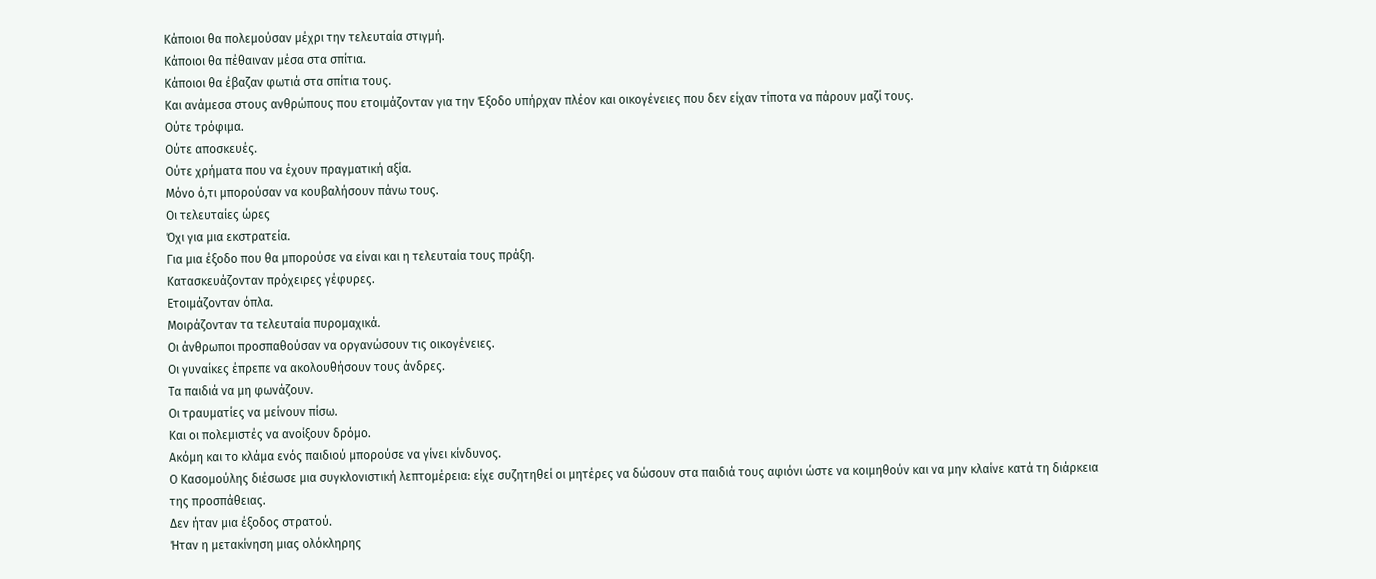Κάποιοι θα πολεμούσαν μέχρι την τελευταία στιγμή.
Κάποιοι θα πέθαιναν μέσα στα σπίτια.
Κάποιοι θα έβαζαν φωτιά στα σπίτια τους.
Και ανάμεσα στους ανθρώπους που ετοιμάζονταν για την Έξοδο υπήρχαν πλέον και οικογένειες που δεν είχαν τίποτα να πάρουν μαζί τους.
Ούτε τρόφιμα.
Ούτε αποσκευές.
Ούτε χρήματα που να έχουν πραγματική αξία.
Μόνο ό,τι μπορούσαν να κουβαλήσουν πάνω τους.
Οι τελευταίες ώρες
Όχι για μια εκστρατεία.
Για μια έξοδο που θα μπορούσε να είναι και η τελευταία τους πράξη.
Κατασκευάζονταν πρόχειρες γέφυρες.
Ετοιμάζονταν όπλα.
Μοιράζονταν τα τελευταία πυρομαχικά.
Οι άνθρωποι προσπαθούσαν να οργανώσουν τις οικογένειες.
Οι γυναίκες έπρεπε να ακολουθήσουν τους άνδρες.
Τα παιδιά να μη φωνάζουν.
Οι τραυματίες να μείνουν πίσω.
Και οι πολεμιστές να ανοίξουν δρόμο.
Ακόμη και το κλάμα ενός παιδιού μπορούσε να γίνει κίνδυνος.
Ο Κασομούλης διέσωσε μια συγκλονιστική λεπτομέρεια: είχε συζητηθεί οι μητέρες να δώσουν στα παιδιά τους αφιόνι ώστε να κοιμηθούν και να μην κλαίνε κατά τη διάρκεια της προσπάθειας.
Δεν ήταν μια έξοδος στρατού.
Ήταν η μετακίνηση μιας ολόκληρης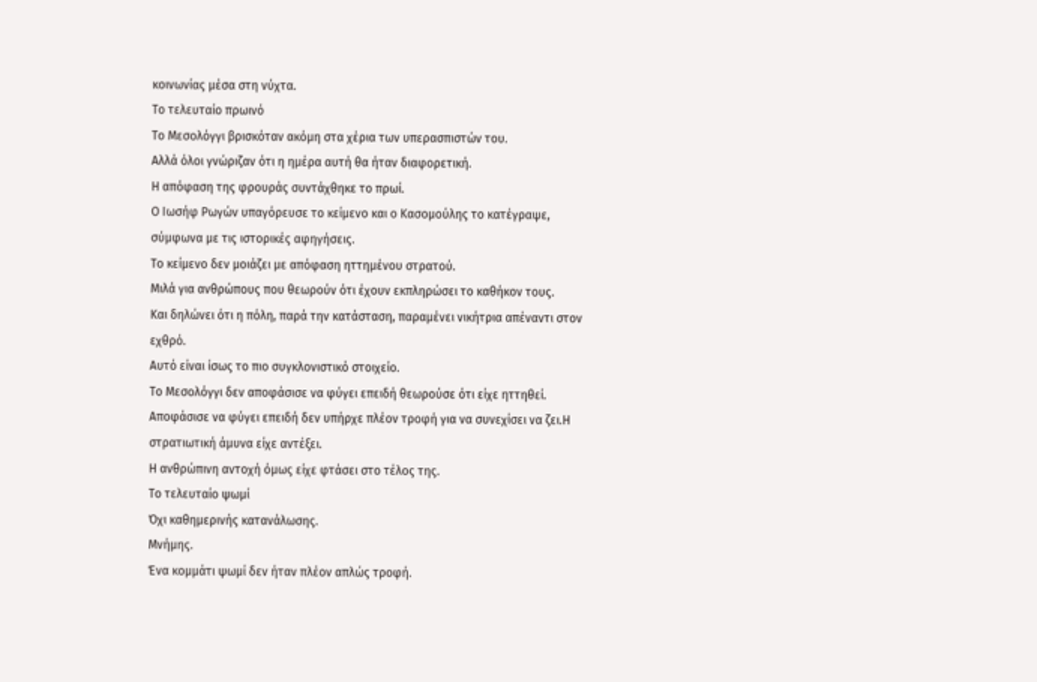κοινωνίας μέσα στη νύχτα.
Το τελευταίο πρωινό
Το Μεσολόγγι βρισκόταν ακόμη στα χέρια των υπερασπιστών του.
Αλλά όλοι γνώριζαν ότι η ημέρα αυτή θα ήταν διαφορετική.
Η απόφαση της φρουράς συντάχθηκε το πρωί.
Ο Ιωσήφ Ρωγών υπαγόρευσε το κείμενο και ο Κασομούλης το κατέγραψε, σύμφωνα με τις ιστορικές αφηγήσεις.
Το κείμενο δεν μοιάζει με απόφαση ηττημένου στρατού.
Μιλά για ανθρώπους που θεωρούν ότι έχουν εκπληρώσει το καθήκον τους.
Και δηλώνει ότι η πόλη, παρά την κατάσταση, παραμένει νικήτρια απέναντι στον εχθρό.
Αυτό είναι ίσως το πιο συγκλονιστικό στοιχείο.
Το Μεσολόγγι δεν αποφάσισε να φύγει επειδή θεωρούσε ότι είχε ηττηθεί.
Αποφάσισε να φύγει επειδή δεν υπήρχε πλέον τροφή για να συνεχίσει να ζει.Η στρατιωτική άμυνα είχε αντέξει.
Η ανθρώπινη αντοχή όμως είχε φτάσει στο τέλος της.
Το τελευταίο ψωμί
Όχι καθημερινής κατανάλωσης.
Μνήμης.
Ένα κομμάτι ψωμί δεν ήταν πλέον απλώς τροφή.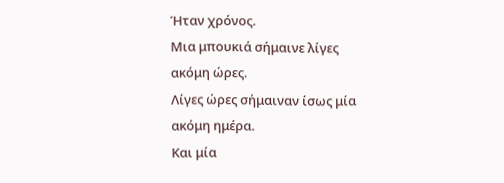Ήταν χρόνος.
Μια μπουκιά σήμαινε λίγες ακόμη ώρες.
Λίγες ώρες σήμαιναν ίσως μία ακόμη ημέρα.
Και μία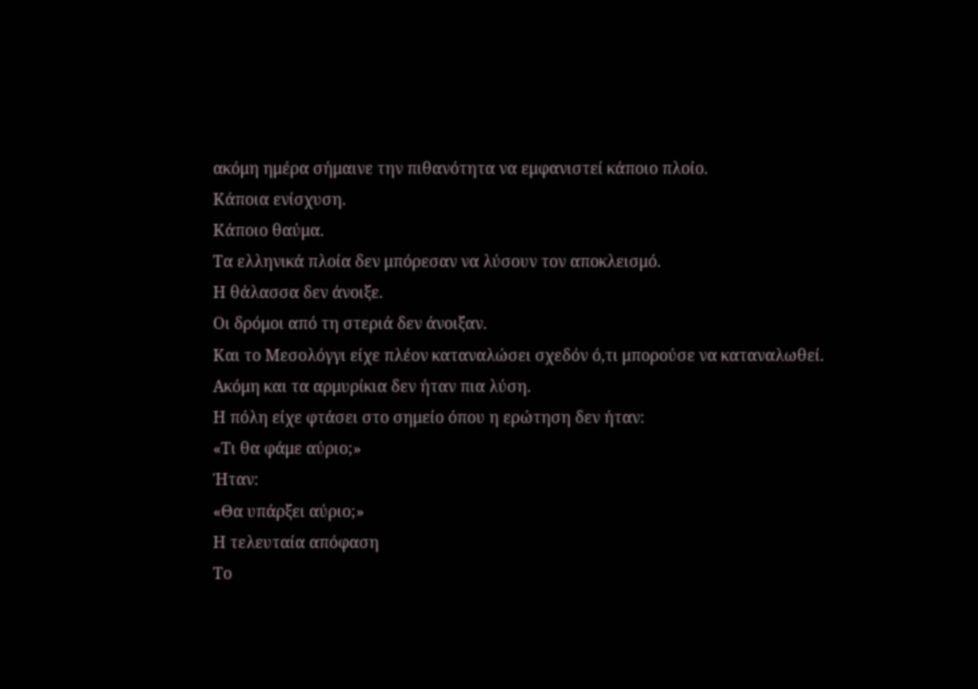ακόμη ημέρα σήμαινε την πιθανότητα να εμφανιστεί κάποιο πλοίο.
Κάποια ενίσχυση.
Κάποιο θαύμα.
Τα ελληνικά πλοία δεν μπόρεσαν να λύσουν τον αποκλεισμό.
Η θάλασσα δεν άνοιξε.
Οι δρόμοι από τη στεριά δεν άνοιξαν.
Και το Μεσολόγγι είχε πλέον καταναλώσει σχεδόν ό,τι μπορούσε να καταναλωθεί.
Ακόμη και τα αρμυρίκια δεν ήταν πια λύση.
Η πόλη είχε φτάσει στο σημείο όπου η ερώτηση δεν ήταν:
«Τι θα φάμε αύριο;»
Ήταν:
«Θα υπάρξει αύριο;»
Η τελευταία απόφαση
Το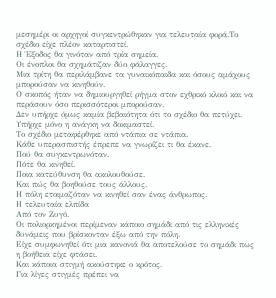μεσημέρι οι αρχηγοί συγκεντρώθηκαν για τελευταία φορά.Το σχέδιο είχε πλέον καταρτιστεί.
Η Έξοδος θα γινόταν από τρία σημεία.
Οι ένοπλοι θα σχημάτιζαν δύο φάλαγγες.
Μια τρίτη θα περιλάμβανε τα γυναικόπαιδα και όσους αμάχους μπορούσαν να κινηθούν.
Ο σκοπός ήταν να δημιουργηθεί ρήγμα στον εχθρικό κλοιό και να περάσουν όσο περισσότεροι μπορούσαν.
Δεν υπήρχε όμως καμία βεβαιότητα ότι το σχέδιο θα πετύχει.
Υπήρχε μόνο η ανάγκη να δοκιμαστεί.
Το σχέδιο μεταφέρθηκε από ντάπια σε ντάπια.
Κάθε υπερασπιστής έπρεπε να γνωρίζει τι θα έκανε.
Πού θα συγκεντρωνόταν.
Πότε θα κινηθεί.
Ποια κατεύθυνση θα ακολουθούσε.
Και πώς θα βοηθούσε τους άλλους.
Η πόλη ετοιμαζόταν να κινηθεί σαν ένας άνθρωπος.
Η τελευταία ελπίδα
Από τον Ζυγό.
Οι πολιορκημένοι περίμεναν κάποιο σημάδι από τις ελληνικές δυνάμεις που βρίσκονταν έξω από την πόλη.
Είχε συμφωνηθεί ότι μια κανονιά θα αποτελούσε το σημάδι πως η βοήθεια είχε φτάσει.
Και κάποια στιγμή ακούστηκε ο κρότος.
Για λίγες στιγμές πρέπει να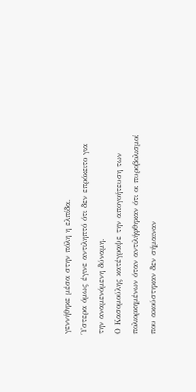γεννήθηκε μέσα στην πόλη η ελπίδα.
Ύστερα όμως έγινε αντιληπτό ότι δεν επρόκειτο για την αναμενόμενη δύναμη.
Ο Κασομούλης κατέγραψε την απογοήτευση των πολιορκημένων όταν αντιλήφθηκαν ότι οι πυροβολισμοί που ακούστηκαν δεν σήμαιναν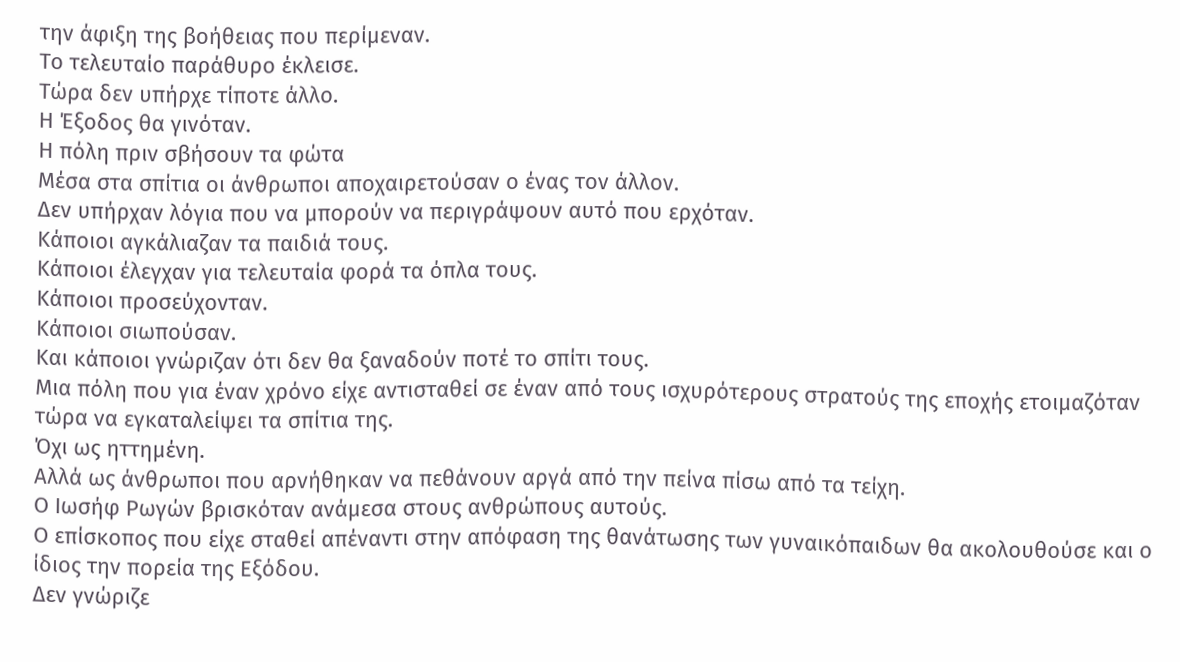την άφιξη της βοήθειας που περίμεναν.
Το τελευταίο παράθυρο έκλεισε.
Τώρα δεν υπήρχε τίποτε άλλο.
Η Έξοδος θα γινόταν.
Η πόλη πριν σβήσουν τα φώτα
Μέσα στα σπίτια οι άνθρωποι αποχαιρετούσαν ο ένας τον άλλον.
Δεν υπήρχαν λόγια που να μπορούν να περιγράψουν αυτό που ερχόταν.
Κάποιοι αγκάλιαζαν τα παιδιά τους.
Κάποιοι έλεγχαν για τελευταία φορά τα όπλα τους.
Κάποιοι προσεύχονταν.
Κάποιοι σιωπούσαν.
Και κάποιοι γνώριζαν ότι δεν θα ξαναδούν ποτέ το σπίτι τους.
Μια πόλη που για έναν χρόνο είχε αντισταθεί σε έναν από τους ισχυρότερους στρατούς της εποχής ετοιμαζόταν τώρα να εγκαταλείψει τα σπίτια της.
Όχι ως ηττημένη.
Αλλά ως άνθρωποι που αρνήθηκαν να πεθάνουν αργά από την πείνα πίσω από τα τείχη.
Ο Ιωσήφ Ρωγών βρισκόταν ανάμεσα στους ανθρώπους αυτούς.
Ο επίσκοπος που είχε σταθεί απέναντι στην απόφαση της θανάτωσης των γυναικόπαιδων θα ακολουθούσε και ο ίδιος την πορεία της Εξόδου.
Δεν γνώριζε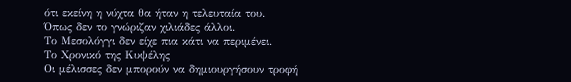ότι εκείνη η νύχτα θα ήταν η τελευταία του.
Όπως δεν το γνώριζαν χιλιάδες άλλοι.
Το Μεσολόγγι δεν είχε πια κάτι να περιμένει.
Το Χρονικό της Κυψέλης
Οι μέλισσες δεν μπορούν να δημιουργήσουν τροφή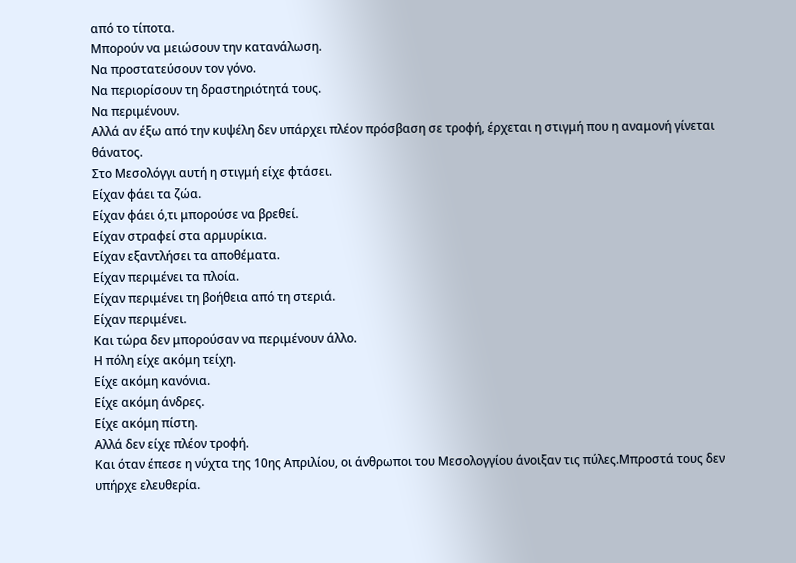από το τίποτα.
Μπορούν να μειώσουν την κατανάλωση.
Να προστατεύσουν τον γόνο.
Να περιορίσουν τη δραστηριότητά τους.
Να περιμένουν.
Αλλά αν έξω από την κυψέλη δεν υπάρχει πλέον πρόσβαση σε τροφή, έρχεται η στιγμή που η αναμονή γίνεται θάνατος.
Στο Μεσολόγγι αυτή η στιγμή είχε φτάσει.
Είχαν φάει τα ζώα.
Είχαν φάει ό,τι μπορούσε να βρεθεί.
Είχαν στραφεί στα αρμυρίκια.
Είχαν εξαντλήσει τα αποθέματα.
Είχαν περιμένει τα πλοία.
Είχαν περιμένει τη βοήθεια από τη στεριά.
Είχαν περιμένει.
Και τώρα δεν μπορούσαν να περιμένουν άλλο.
Η πόλη είχε ακόμη τείχη.
Είχε ακόμη κανόνια.
Είχε ακόμη άνδρες.
Είχε ακόμη πίστη.
Αλλά δεν είχε πλέον τροφή.
Και όταν έπεσε η νύχτα της 10ης Απριλίου, οι άνθρωποι του Μεσολογγίου άνοιξαν τις πύλες.Μπροστά τους δεν υπήρχε ελευθερία.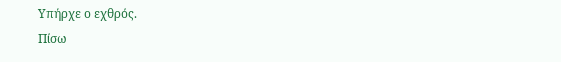Υπήρχε ο εχθρός.
Πίσω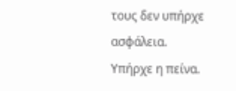τους δεν υπήρχε ασφάλεια.
Υπήρχε η πείνα.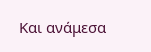Και ανάμεσα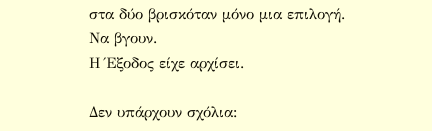στα δύο βρισκόταν μόνο μια επιλογή.
Να βγουν.
Η Έξοδος είχε αρχίσει.

Δεν υπάρχουν σχόλια: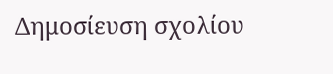Δημοσίευση σχολίου